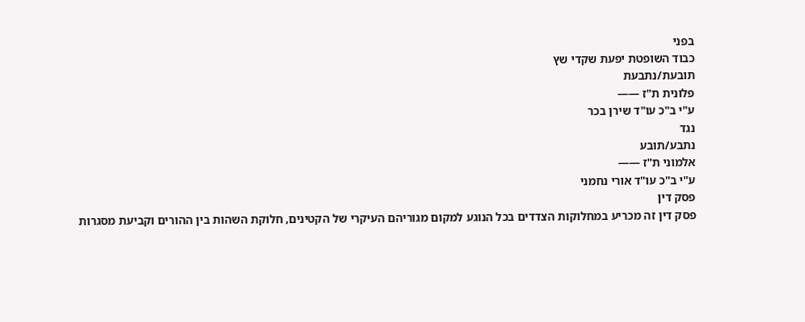בפני
כבוד השופטת יפעת שקדי שץ
תובעת/נתבעת
פלונית ת"ז ——
ע"י ב"כ עו"ד שירן בכר
נגד
נתבע/תובע
אלמוני ת"ז ——
ע"י ב"כ עו"ד אורי נחמני
פסק דין
פסק דין זה מכריע במחלוקות הצדדים בכל הנוגע למקום מגוריהם העיקרי של הקטינים, חלוקת השהות בין ההורים וקביעת מסגרות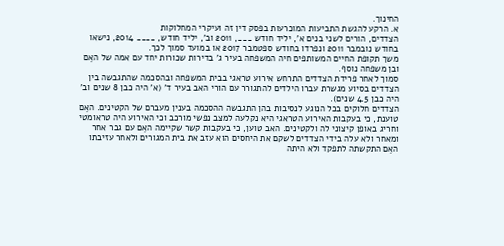החינוך.
א. הרקע להגשת התביעות המוכרעות בפסק דין זה ועיקרי המחלוקות
הצדדים, הורים לשני בנים א', יליד חודש ___, 2011 וב', יליד חודש, ____ 2014, נישאו בחודש נובמבר 2011 ונפרדו בחודש ספטמבר 2017 או במועד סמוך לכך.
משך תקופת החיים המשותפים חיה המשפחה בעיר ג' בדירות שכורות יחד עם אמה של האֵם ובן משפחה נוסף.
סמוך לאחר פרידת הצדדים התרחש אירוע טראגי בבית המשפחה ובהסכמה שהתגבשה בין הצדדים בסיוע מגשרת עברו הילדים להתגורר עם הורי האב בעיר ד' (א' היה כבן 8 שנים וב' היה כבן 4.5 שנים).
הצדדים חלוקים בכל הנוגע לנסיבות בהן התגבשה ההסכמה בענין מעברם של הקטינים. האֵם טוענת, כי בעקבות האירוע הטראגי היא נקלעה למצב נפשי מורכב וכי האירוע היה טראומטי וחריג באופן קיצוני לה ולקטינים. האב טוען, כי בעקבות קשר שקיימה האֵם עם גבר אחר ומאחר ולא עלה בידי הצדדים לשקם את היחסים הוא עזב את בית המגורים ולאחר עזיבתו האֵם התקשתה לתפקד ולא היתה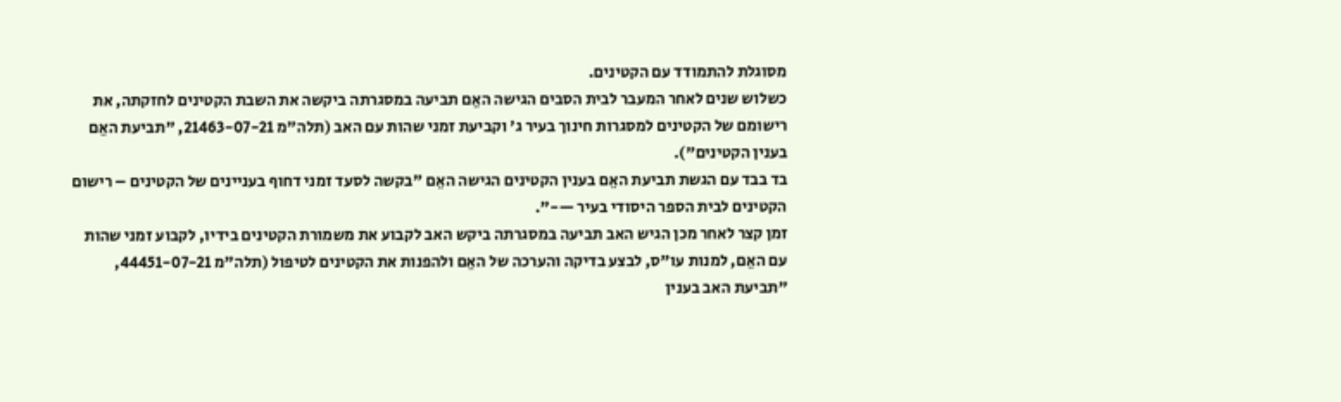מסוגלת להתמודד עם הקטינים.
כשלוש שנים לאחר המעבר לבית הסבים הגישה האֵם תביעה במסגרתה ביקשה את השבת הקטינים לחזקתה, את רישומם של הקטינים למסגרות חינוך בעיר ג' וקביעת זמני שהות עם האב (תלה"מ 21463-07-21, "תביעת האֵם בענין הקטינים").
בד בבד עם הגשת תביעת האֵם בענין הקטינים הגישה האֵם "בקשה לסעד זמני דחוף בעניינים של הקטינים – רישום הקטינים לבית הספר היסודי בעיר —-".
זמן קצר לאחר מכן הגיש האב תביעה במסגרתה ביקש האב לקבוע את משמורת הקטינים בידיו, לקבוע זמני שהות עם האֵם, למנות עו"ס, לבצע בדיקה והערכה של האֵם ולהפנות את הקטינים לטיפול (תלה"מ 44451-07-21, "תביעת האב בענין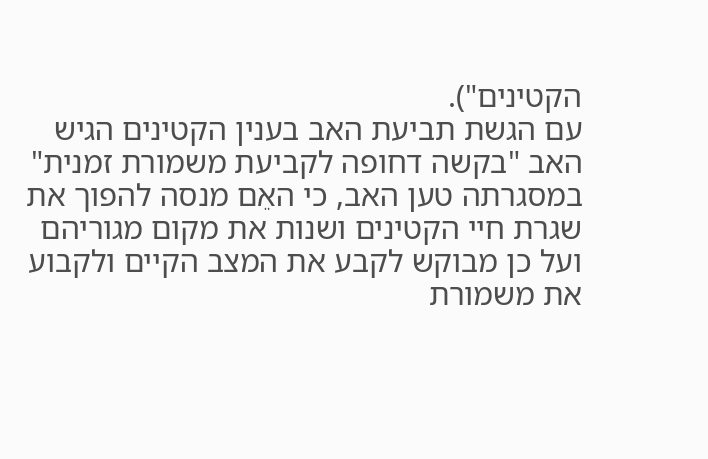הקטינים").
עם הגשת תביעת האב בענין הקטינים הגיש האב "בקשה דחופה לקביעת משמורת זמנית" במסגרתה טען האב, כי האֵם מנסה להפוך את שגרת חיי הקטינים ושנות את מקום מגוריהם ועל כן מבוקש לקבע את המצב הקיים ולקבוע את משמורת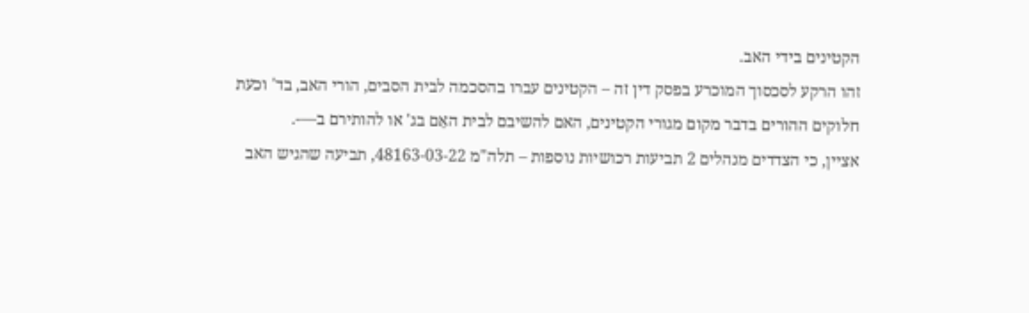הקטינים בידי האב.
זהו הרקע לסכסוך המוכרע בפסק דין זה – הקטינים עברו בהסכמה לבית הסבים, הורי האב, בד' וכעת חלוקים ההורים בדבר מקום מגורי הקטינים, האם להשיבם לבית האֵם בג' או להותירם ב—-.
אציין, כי הצדדים מנהלים 2 תביעות רכושיות נוספות – תלה"מ 48163-03-22, תביעה שהגיש האב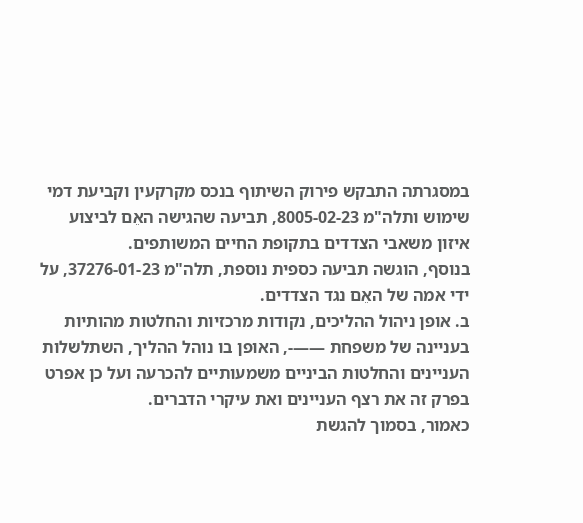במסגרתה התבקש פירוק השיתוף בנכס מקרקעין וקביעת דמי שימוש ותלה"מ 8005-02-23, תביעה שהגישה האֵם לביצוע איזון משאבי הצדדים בתקופת החיים המשותפים.
בנוסף, הוגשה תביעה כספית נוספת, תלה"מ 37276-01-23, על ידי אמה של האֵם נגד הצדדים.
ב. אופן ניהול ההליכים, נקודות מרכזיות והחלטות מהותיות
בעניינה של משפחת ——-, האופן בו נוהל ההליך, השתלשלות העניינים והחלטות הביניים משמעותיים להכרעה ועל כן אפרט בפרק זה את רצף העניינים ואת עיקרי הדברים.
כאמור, בסמוך להגשת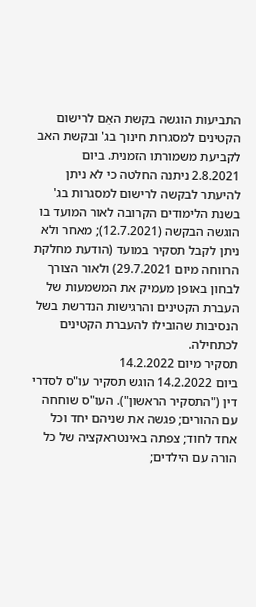התביעות הוגשה בקשת האֵם לרישום הקטינים למסגרות חינוך בג' ובקשת האב לקביעת משמורתו הזמנית. ביום 2.8.2021 ניתנה החלטה כי לא ניתן להיעתר לבקשה לרישום למסגרות בג' בשנת הלימודים הקרובה לאור המועד בו הוגשה הבקשה (12.7.2021); מאחר ולא ניתן לקבל תסקיר במועד (הודעת מחלקת הרווחה מיום 29.7.2021) ולאור הצורך לבחון באופן מעמיק את המשמעות של העברת הקטינים והרגישות הנדרשת בשל הנסיבות שהובילו להעברת הקטינים לכתחילה.
תסקיר מיום 14.2.2022
ביום 14.2.2022 הוגש תסקיר עו"ס לסדרי דין ("התסקיר הראשון"). העו"ס שוחחה עם ההורים; פגשה את שניהם יחד וכל אחד לחוד; צפתה באינטראקציה של כל הורה עם הילדים;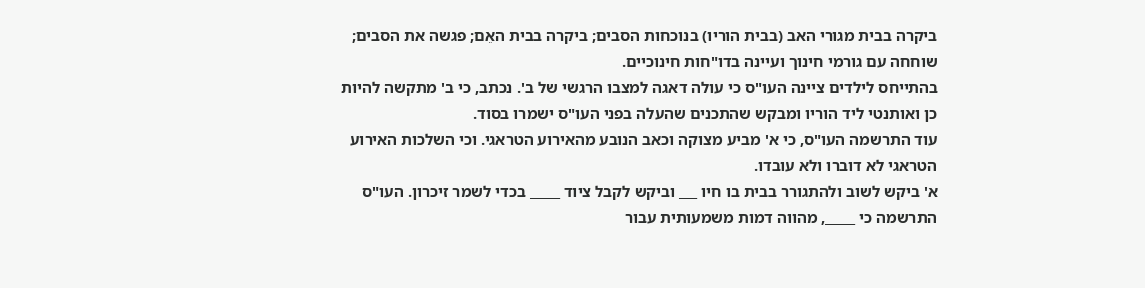ביקרה בבית מגורי האב (בבית הוריו) בנוכחות הסבים; ביקרה בבית האֵם; פגשה את הסבים; שוחחה עם גורמי חינוך ועיינה בדו"חות חינוכיים.
בהתייחס לילדים ציינה העו"ס כי עולה דאגה למצבו הרגשי של ב'. נכתב, כי ב' מתקשה להיות כן ואותנטי ליד הוריו ומבקש שהתכנים שהעלה בפני העו"ס ישמרו בסוד.
עוד התרשמה העו"ס, כי א' מביע מצוקה וכאב הנובע מהאירוע הטראגי. וכי השלכות האירוע הטראגי לא דוברו ולא עובדו.
א' ביקש לשוב ולהתגורר בבית בו חיו ___ וביקש לקבל ציוד _____ בכדי לשמר זיכרון. העו"ס התרשמה כי _____, מהווה דמות משמעותית עבור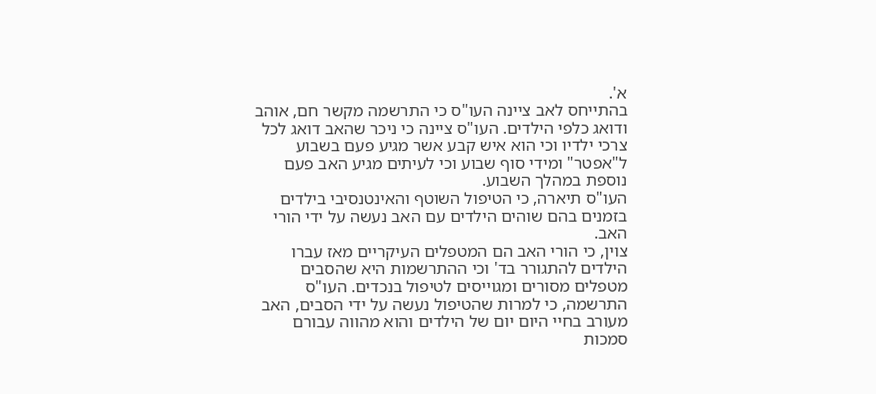א'.
בהתייחס לאב ציינה העו"ס כי התרשמה מקשר חם, אוהב ודואג כלפי הילדים. העו"ס ציינה כי ניכר שהאב דואג לכל צרכי ילדיו וכי הוא איש קבע אשר מגיע פעם בשבוע ל"אפטר" ומידי סוף שבוע וכי לעיתים מגיע האב פעם נוספת במהלך השבוע.
העו"ס תיארה, כי הטיפול השוטף והאינטנסיבי בילדים בזמנים בהם שוהים הילדים עם האב נעשה על ידי הורי האב.
צוין, כי הורי האב הם המטפלים העיקריים מאז עברו הילדים להתגורר בד' וכי ההתרשמות היא שהסבים מטפלים מסורים ומגוייסים לטיפול בנכדים. העו"ס התרשמה, כי למרות שהטיפול נעשה על ידי הסבים, האב מעורב בחיי היום יום של הילדים והוא מהווה עבורם סמכות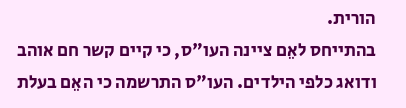הורית.
בהתייחס לאֵם ציינה העו"ס, כי קיים קשר חם אוהב ודואג כלפי הילדים. העו"ס התרשמה כי האֵם בעלת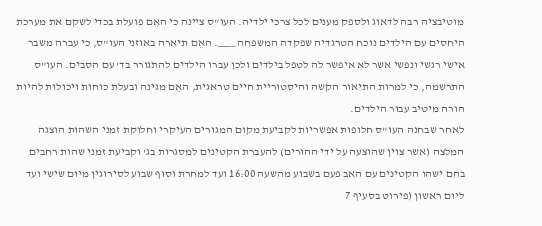מוטיבציה רבה לדאוג ולספק מענים לכל צרכי ילדיה. העו"ס ציינה כי האֵם פועלת בכדי לשקם את מערכת היחסים עם הילדים נוכח הטרגדיה שפקדה המשפחה ____. האֵם תיארה באוזני העו"ס, כי עברה משבר אישי רגשי ונפשי אשר לא איפשר לה לטפל בילדים ולכן עברו הילדים להתגורר בד' עם הסבים. העו"ס התרשמה, כי למרות התיאור הקשה והיסטוריית חיים טראגית, האֵם מגינה ובעלת כוחות ויכולות להיות הורה מיטיב עבור הילדים.
לאחר שבחנה העו"ס חלופות אפשריות לקביעת מקום המגורים העיקרי וחלוקת זמני השהות הוצגה המלצה (אשר צוין שהוצעה על ידי ההורים) להעברת הקטינים למסגרות בג' וקביעת זמני שהות רחבים בהם ישהו הקטינים עם האב פעם בשבוע מהשעה 16:00 ועד למחרת וסוף שבוע לסירוגין מיום שישי ועד ליום ראשון (פירוט בסעיף 7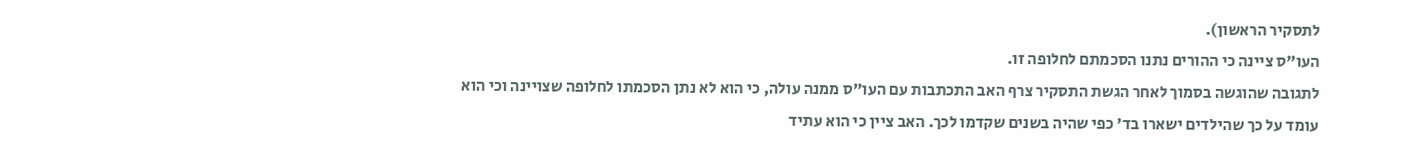לתסקיר הראשון).
העו"ס ציינה כי ההורים נתנו הסכמתם לחלופה זו.
לתגובה שהוגשה בסמוך לאחר הגשת התסקיר צרף האב התכתבות עם העו"ס ממנה עולה, כי הוא לא נתן הסכמתו לחלופה שצויינה וכי הוא עומד על כך שהילדים ישארו בד' כפי שהיה בשנים שקדמו לכך. האב ציין כי הוא עתיד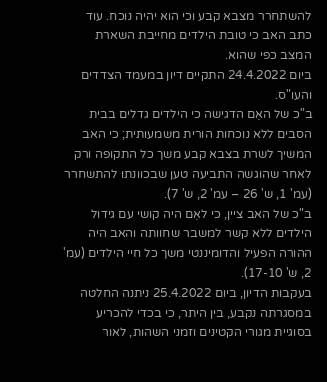להשתחרר מצבא קבע וכי הוא יהיה נוכח. עוד כתב האב כי טובת הילדים מחייבת השארת המצב כפי שהוא.
ביום 24.4.2022 התקיים דיון במעמד הצדדים והעו"ס.
ב"כ של האֵם הדגישה כי הילדים גדלים בבית הסבים ללא נוכחות הורית משמעותית; כי האב המשיך לשרת בצבא קבע משך כל התקופה ורק לאחר שהוגשה התביעה טען שבכוונתו להתשחרר (עמ' 1, ש' 26 – עמ' 2, ש' 7).
ב"כ של האב ציין, כי לאֵם היה קושי עם גידול הילדים ללא קשר למשבר שחוותה והאב היה ההורה הפעיל והדומיננטי משך כל חיי הילדים (עמ' 2, ש' 17-10).
בעקבות הדיון, ביום 25.4.2022 ניתנה החלטה במסגרתה נקבע, בין היתר, כי בכדי להכריע בסוגיית מגורי הקטינים וזמני השהות, לאור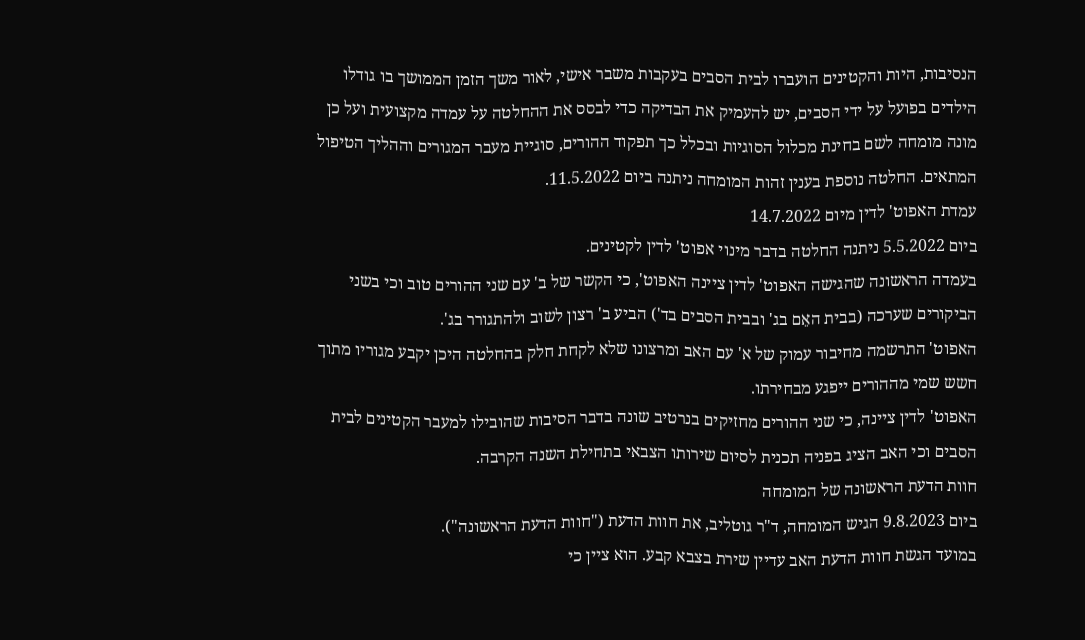הנסיבות, היות והקטינים הועברו לבית הסבים בעקבות משבר אישי, לאור משך הזמן הממושך בו גודלו הילדים בפועל על ידי הסבים, יש להעמיק את הבדיקה כדי לבסס את ההחלטה על עמדה מקצועית ועל כן מונה מומחה לשם בחינת מכלול הסוגיות ובכלל כך תפקוד ההורים, סוגיית מעבר המגורים וההליך הטיפול המתאים. החלטה נוספת בענין זהות המומחה ניתנה ביום 11.5.2022.
עמדת האפוט' לדין מיום 14.7.2022
ביום 5.5.2022 ניתנה החלטה בדבר מינוי אפוט' לדין לקטינים.
בעמדה הראשונה שהגישה האפוט' לדין ציינה האפוט', כי הקשר של ב' עם שני ההורים טוב וכי בשני הביקורים שערכה (בבית האֵם בג' ובבית הסבים בד') הביע ב' רצון לשוב ולהתגורר בג'.
האפוט' התרשמה מחיבור עמוק של א' עם האב ומרצונו שלא לקחת חלק בהחלטה היכן יקבע מגוריו מתוך חשש שמי מההורים ייפגע מבחירתו.
האפוט' לדין ציינה, כי שני ההורים מחזיקים בנרטיב שונה בדבר הסיבות שהובילו למעבר הקטינים לבית הסבים וכי האב הציג בפניה תכנית לסיום שירותו הצבאי בתחילת השנה הקרבה.
חוות הדעת הראשונה של המומחה
ביום 9.8.2023 הגיש המומחה, ד"ר גוטליב, את חוות הדעת ("חוות הדעת הראשונה").
במועד הגשת חוות הדעת האב עדיין שירת בצבא קבע. הוא ציין כי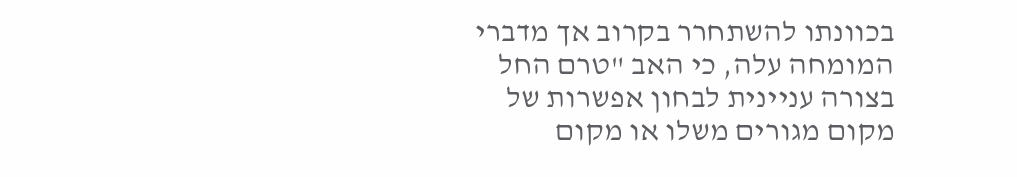בכוונתו להשתחרר בקרוב אך מדברי המומחה עלה, כי האב "טרם החל בצורה עניינית לבחון אפשרות של מקום מגורים משלו או מקום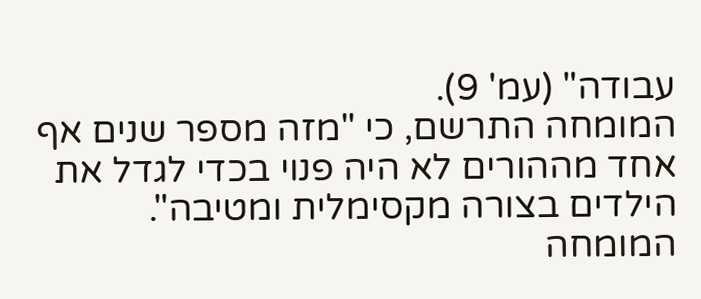עבודה" (עמ' 9).
המומחה התרשם, כי "מזה מספר שנים אף אחד מההורים לא היה פנוי בכדי לגדל את הילדים בצורה מקסימלית ומטיבה". המומחה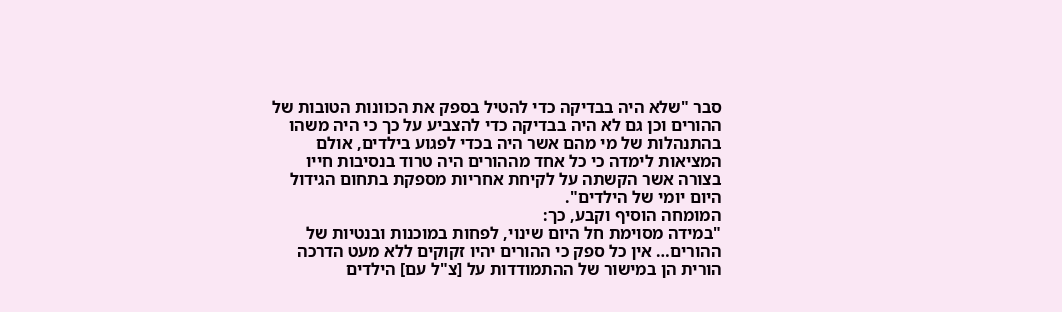סבר "שלא היה בבדיקה כדי להטיל בספק את הכוונות הטובות של ההורים וכן גם לא היה בבדיקה כדי להצביע על כך כי היה משהו בהתנהלות של מי מהם אשר היה בכדי לפגוע בילדים, אולם המציאות לימדה כי כל אחד מההורים היה טרוד בנסיבות חייו בצורה אשר הקשתה על לקיחת אחריות מספקת בתחום הגידול היום יומי של הילדים".
המומחה הוסיף וקבע, כך:
"במידה מסוימת חל היום שינוי, לפחות במוכנות ובנטיות של ההורים… אין כל ספק כי ההורים יהיו זקוקים ללא מעט הדרכה הורית הן במישור של ההתמודדות על [צ"ל עם] הילדים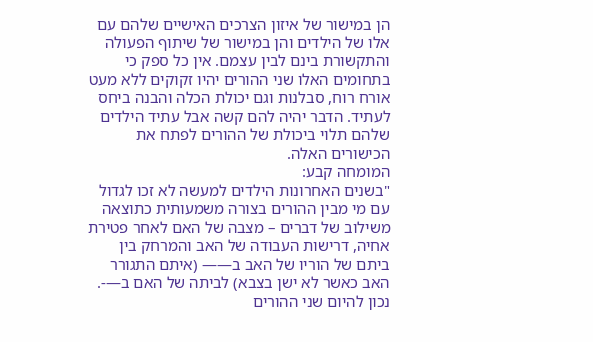הן במישור של איזון הצרכים האישיים שלהם עם אלו של הילדים והן במישור של שיתוף הפעולה והתקשורת בינם לבין עצמם. אין כל ספק כי בתחומים האלו שני ההורים יהיו זקוקים ללא מעט אורח רוח, סבלנות וגם יכולת הכלה והבנה ביחס לעתיד. הדבר יהיה להם קשה אבל עתיד הילדים שלהם תלוי ביכולת של ההורים לפתח את הכישורים האלה.
המומחה קבע:
"בשנים האחרונות הילדים למעשה לא זכו לגדול עם מי מבין ההורים בצורה משמעותית כתוצאה משילוב של דברים – מצבה של האם לאחר פטירת אחיה, דרישות העבודה של האב והמרחק בין ביתם של הוריו של האב ב—— (איתם התגורר האב כאשר לא ישן בצבא) לביתה של האם ב—-. נכון להיום שני ההורים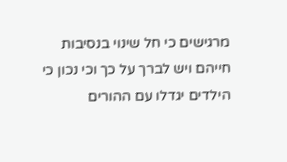מרגישים כי חל שינוי בנסיבות חייהם ויש לברך על כך וכי נכון כי הילדים יגדלו עם ההורים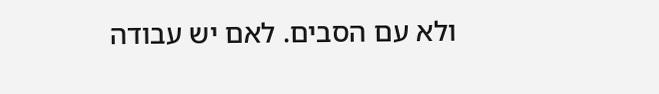ולא עם הסבים. לאם יש עבודה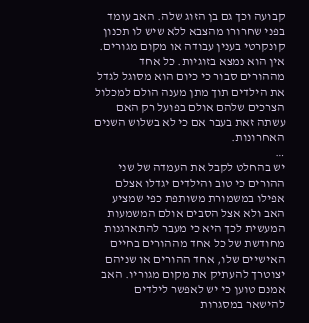קבועה וכך גם בן הזוג שלה. האב עומד בפני שחרורו מהצבא ללא שיש לו תכנון קונקרטי בענין עבודה או מקום מגורים. אין הוא נמצא בזוגיות. כל אחד מההורים סבור כי כיום הוא מסוגל לגדל את הילדים תוך מתן מענה הולם למכלול הצרכים שלהם אולם בפועל רק האם עשתה זאת בעבר אם כי לא בשלוש השנים האחרונות.
…
יש בהחלט לקבל את העמדה של שני ההורים כי טוב והילדים יגדלו אצלם אפילו במשמורת משותפת כפי שמציע האב ולא אצל הסבים אולם המשמעות המעשית לכך היא כי מעבר להתארגנות מחודשת של כל אחד מההורים בחיים האישיים שלו, אחד ההורים או שניהם יצוטרך להעתיק את מקום מגוריו. האב אמנם טוען כי יש לאפשר לילדים להישאר במסגרות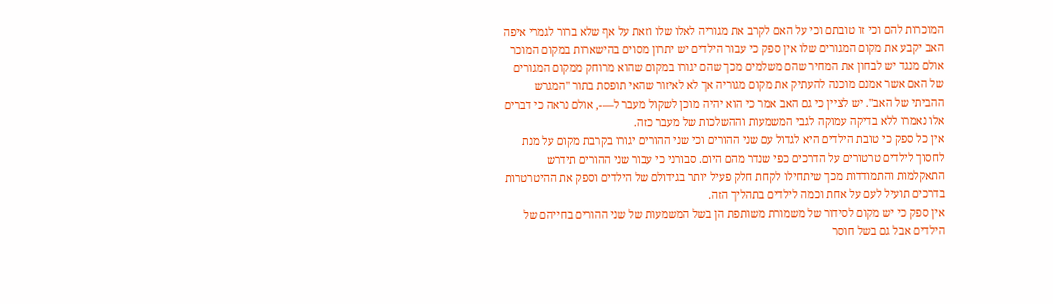המוכרות להם וכי זו טובתם וכי על האם לקרב את מגוריה לאלו שלו וזאת על אף שלא ברור לגמרי איפה האב יקבע את מקום המגורים שלו אין ספק כי עבור הילדים יש יתרון מסוים בהישארות במקום המוכר אולם מנגד יש לבחון את המחיר שהם משלמים מכך שהם יגורו במקום שהוא מרוחק ממקום המגורים של האם אשר אמנם מוכנה להעתיק את מקום מגוריה אך לא לאיזור שהאי תופסת בתור "המגרש ההביתי של האב". יש לציין כי גם האב אמר כי הוא יהיה מוכן לשקול מעבר ל—-, אולם נראה כי דברים אלו נאמרו ללא בדיקה עמוקה לגבי המשמעות וההשלכות של מעבר כזה.
אין כל ספק כי טובת הילדים היא לגדול עם שני ההורים וכי שני ההורים יגורו בקרבת מקום על מנת לחסוך לילדים טרטורים על הדרכים כפי שנדר מהם היום. סבורני כי עבור שני ההורים תידרש התאקלמות והתמודדות מכך שיתחילו לקחת חלק פעיל יותר בגידולם של הילדים וספק את ההיטרטרות בדרכים תועיל לעם על אחת וכמה לילדים בתהליך הזה.
אין ספק כי יש מקום לסידור של משמורת משותפת הן בשל המשמעות של שני ההורים בחייהם של הילדים אבל גם בשל חוסר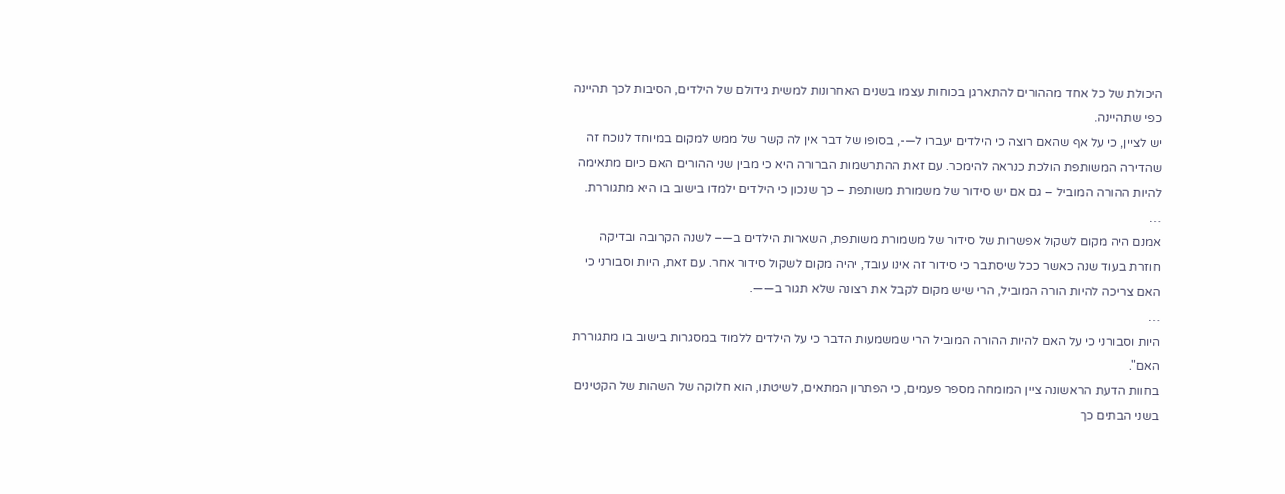היכולת של כל אחד מההורים להתארגן בכוחות עצמו בשנים האחרונות למשית גידולם של הילדים, הסיבות לכך תהיינה כפי שתהיינה.
יש לציין, כי על אף שהאם רוצה כי הילדים יעברו ל—-, בסופו של דבר אין לה קשר של ממש למקום במיוחד לנוכח זה שהדירה המשותפת הולכת כנראה להימכר. עם זאת ההתרשמות הברורה היא כי מבין שני ההורים האם כיום מתאימה להיות ההורה המוביל – גם אם יש סידור של משמורת משותפת – כך שנכון כי הילדים ילמדו בישוב בו היא מתגוררת.
…
אמנם היה מקום לשקול אפשרות של סידור של משמורת משותפת, השארות הילדים ב—– לשנה הקרובה ובדיקה חוזרת בעוד שנה כאשר ככל שיסתבר כי סידור זה אינו עובד, יהיה מקום לשקול סידור אחר. עם זאת, היות וסבורני כי האם צריכה להיות הורה המוביל, הרי שיש מקום לקבל את רצונה שלא תגור ב——.
…
היות וסבורני כי על האם להיות ההורה המוביל הרי שמשמעות הדבר כי על הילדים ללמוד במסגרות בישוב בו מתגוררת האם".
בחוות הדעת הראשונה ציין המומחה מספר פעמים, כי הפתרון המתאים, לשיטתו, הוא חלוקה של השהות של הקטינים בשני הבתים כך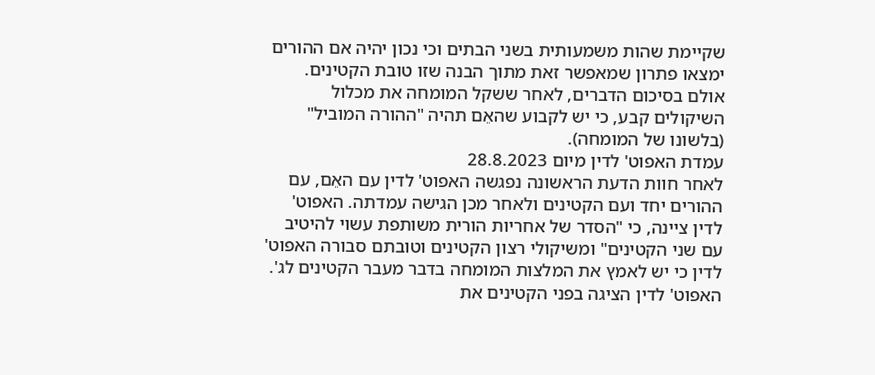שקיימת שהות משמעותית בשני הבתים וכי נכון יהיה אם ההורים ימצאו פתרון שמאפשר זאת מתוך הבנה שזו טובת הקטינים. אולם בסיכום הדברים, לאחר ששקל המומחה את מכלול השיקולים קבע, כי יש לקבוע שהאֵם תהיה "ההורה המוביל" (בלשונו של המומחה).
עמדת האפוט' לדין מיום 28.8.2023
לאחר חוות הדעת הראשונה נפגשה האפוט' לדין עם האֵם, עם ההורים יחד ועם הקטינים ולאחר מכן הגישה עמדתה. האפוט' לדין ציינה, כי "הסדר של אחריות הורית משותפת עשוי להיטיב עם שני הקטינים" ומשיקולי רצון הקטינים וטובתם סבורה האפוט' לדין כי יש לאמץ את המלצות המומחה בדבר מעבר הקטינים לג'.
האפוט' לדין הציגה בפני הקטינים את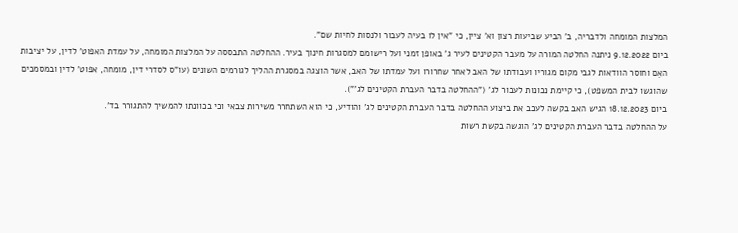המלצות המומחה ולדבריה, ב' הביע שביעות רצון וא' ציין, כי "אין לו בעיה לעבור ולנסות לחיות שם".
ביום 9.12.2022 ניתנה החלטה המורה על מעבר הקטינים לעיר ג' באופן זמני ועל רישומם למסגרות חינוך בעיר. ההחלטה התבססה על המלצות המומחה, על עמדת האפוט' לדין, על יציבות האֵם וחוסר הוודאות לגבי מקום מגוריו ועבודתו של האב לאחר שחרורו ועל עמדתו של האב, אשר הוצגה במסגרת ההליך לגורמים השונים (עו"ס לסדרי דין, מומחה, אפוט' לדין ובמסמכים שהוגשו לבית המשפט), כי קיימת נכונות לעבור לג' ("ההחלטה בדבר העברת הקטינים לג'").
ביום 18.12.2023 הגיש האב בקשה לעכב את ביצוע ההחלטה בדבר העברת הקטינים לג' והודיע, כי הוא השתחרר משירות צבאי וכי בכוונתו להמשיך להתגורר בד'.
על ההחלטה בדבר העברת הקטינים לג' הוגשה בקשת רשות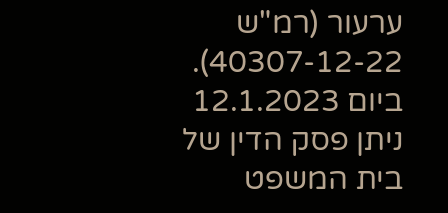ערעור (רמ"ש 40307-12-22).
ביום 12.1.2023 ניתן פסק הדין של בית המשפט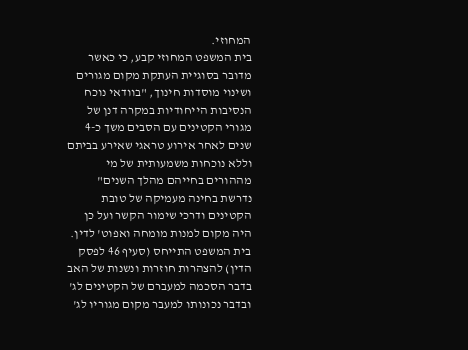המחוזי.
בית המשפט המחוזי קבע, כי כאשר מדובר בסוגיית העתקת מקום מגורים ושינוי מוסדות חינוך, "בוודאי נוכח הנסיבות הייחודיות במקרה דנן של מגורי הקטינים עם הסבים משך כ-4 שנים לאחר אירוע טראגי שאירע בביתם וללא נוכחות משמעותית של מי מההורים בחייהם מהלך השנים" נדרשת בחינה מעמיקה של טובת הקטינים ודרכי שימור הקשר ועל כן היה מקום למנות מומחה ואפוט' לדין.
בית המשפט התייחס (סעיף 46 לפסק הדין) להצהרות חוזרות ונשנות של האב בדבר הסכמה למעברם של הקטינים לג' ובדבר נכונותו למעבר מקום מגוריו לג'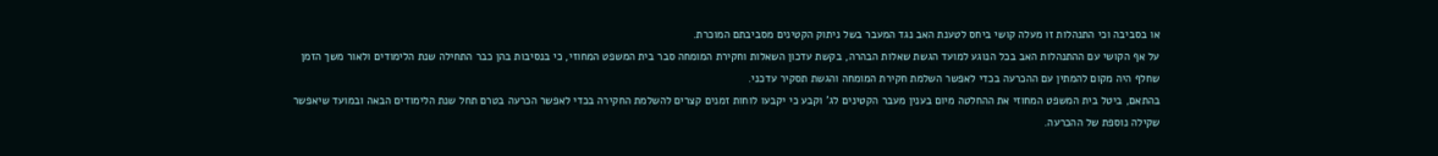או בסביבה וכי התנהלות זו מעלה קושי ביחס לטענת האב נגד המעבר בשל ניתוק הקטינים מסביבתם המוכרת.
על אף הקושי עם ההתנהלות האב בכל הנוגע למועד הגשת שאלות הבהרה, בקשת עדכון השאלות וחקירת המומחה סבר בית המשפט המחוזי, כי בנסיבות בהן כבר התחילה שנת הלימודים ולאור משך הזמן שחלף היה מקום להמתין עם ההכרעה בכדי לאפשר השלמת חקירת המומחה והגשת תסקיר עדכני.
בהתאם, ביטל בית המשפט המחוזי את ההחלטה מיום בענין מעבר הקטינים לג' וקבע כי יקבעו לוחות זמנים קצרים להשלמת החקירה בכדי לאפשר הכרעה בטרם תחל שנת הלימודים הבאה ובמועד שיאפשר שקילה נוספת של ההכרעה.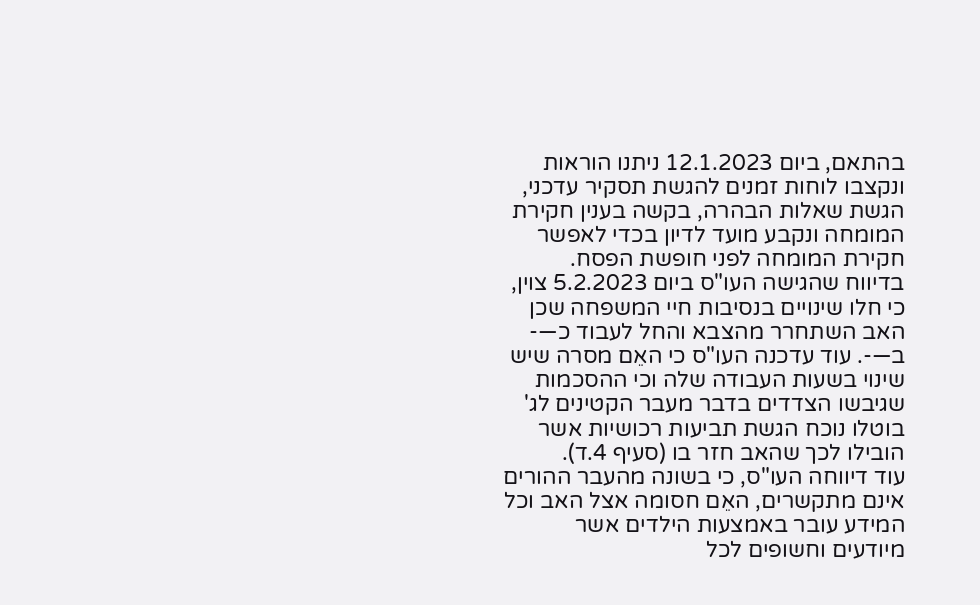בהתאם, ביום 12.1.2023 ניתנו הוראות ונקצבו לוחות זמנים להגשת תסקיר עדכני, הגשת שאלות הבהרה, בקשה בענין חקירת המומחה ונקבע מועד לדיון בכדי לאפשר חקירת המומחה לפני חופשת הפסח.
בדיווח שהגישה העו"ס ביום 5.2.2023 צוין, כי חלו שינויים בנסיבות חיי המשפחה שכן האב השתחרר מהצבא והחל לעבוד כ—- ב—-. עוד עדכנה העו"ס כי האֵם מסרה שיש שינוי בשעות העבודה שלה וכי ההסכמות שגיבשו הצדדים בדבר מעבר הקטינים לג' בוטלו נוכח הגשת תביעות רכושיות אשר הובילו לכך שהאב חזר בו (סעיף 4.ד).
עוד דיווחה העו"ס, כי בשונה מהעבר ההורים אינם מתקשרים, האֵם חסומה אצל האב וכל המידע עובר באמצעות הילדים אשר מיודעים וחשופים לכל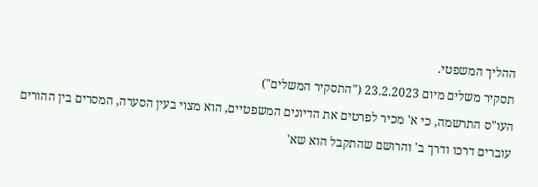ההליך המשפטי.
תסקיר משלים מיום 23.2.2023 ("התסקיר המשלים")
העו"ס התרשמה, כי א' מכיר לפרטים את הדיונים המשפטיים, הוא מצוי בעין הסערה, המסרים בין ההורים עוברים דרכו ודרך ב' והרושם שהתקבל הוא שא'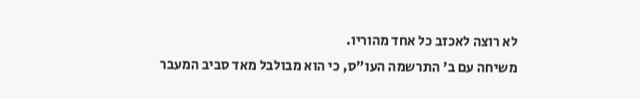לא רוצה לאכזב כל אחד מהוריו.
משיחה עם ב' התרשמה העו"ס, כי הוא מבולבל מאד סביב המעבר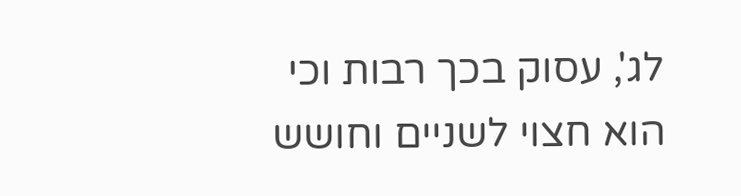לג', עסוק בכך רבות וכי הוא חצוי לשניים וחושש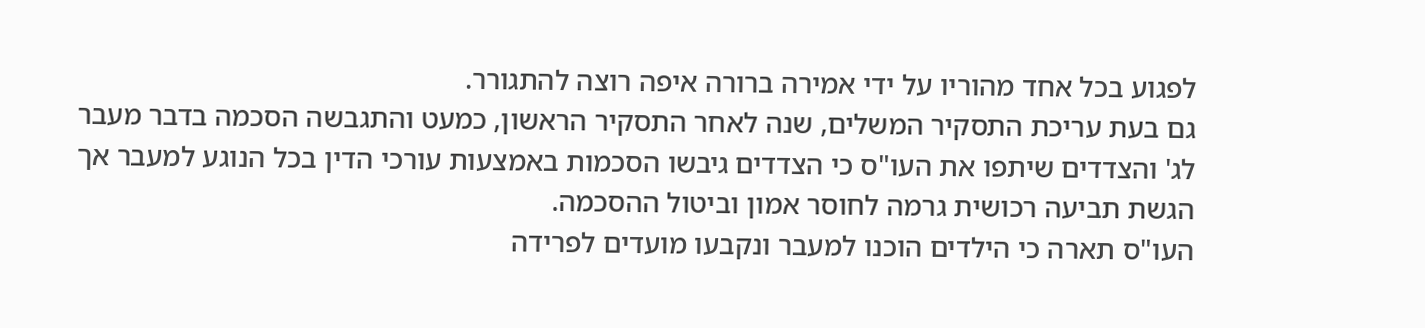לפגוע בכל אחד מהוריו על ידי אמירה ברורה איפה רוצה להתגורר.
גם בעת עריכת התסקיר המשלים, שנה לאחר התסקיר הראשון, כמעט והתגבשה הסכמה בדבר מעבר לג' והצדדים שיתפו את העו"ס כי הצדדים גיבשו הסכמות באמצעות עורכי הדין בכל הנוגע למעבר אך הגשת תביעה רכושית גרמה לחוסר אמון וביטול ההסכמה.
העו"ס תארה כי הילדים הוכנו למעבר ונקבעו מועדים לפרידה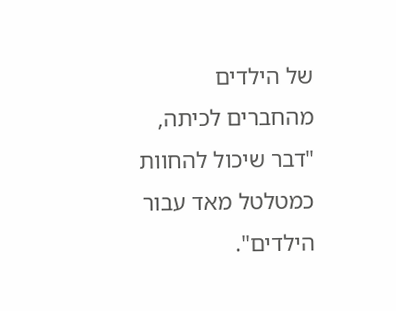של הילדים מהחברים לכיתה, "דבר שיכול להחוות כמטלטל מאד עבור הילדים".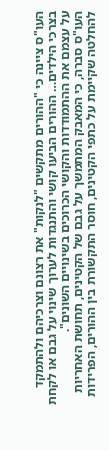העו"ס ציינה כי "ההורים מתקשים "לנקות" את רצונם וצרכיהם ולהתמקד בצרכי הילדים… ההורים הביעו קושי והתנגדות לערוך שינוי על גבם או לקחת על עצמם את ההתמודדות והקושי הכרוכים בשינויים השונים".
העו"ס סברה, כי המאבק המתמשך על גבם של הקטינים, תחושת האחריות להחלטה שקיימת על כתפי הקטינים, חוסר התקשורת בין ההורים, הפרידות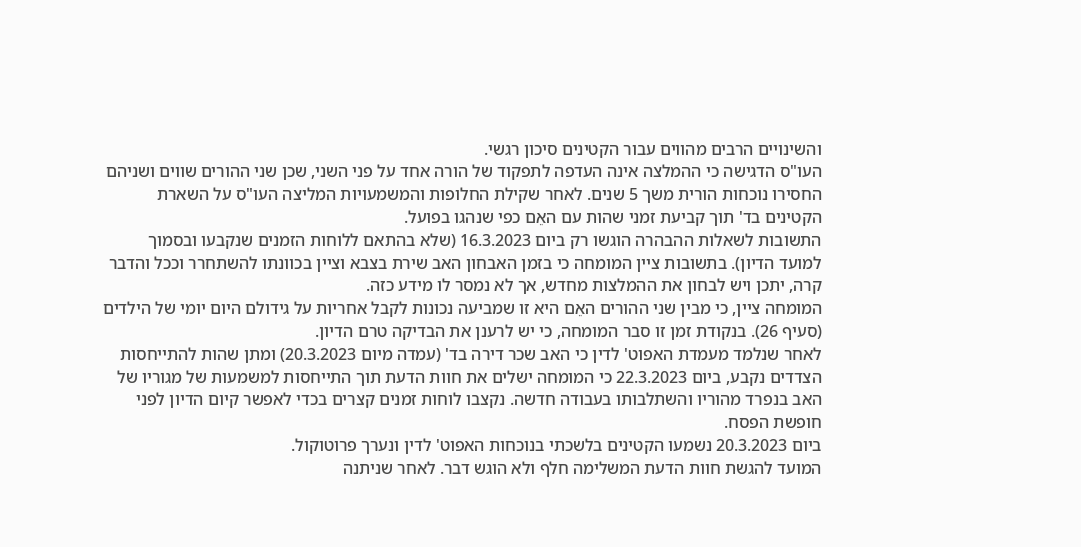והשינויים הרבים מהווים עבור הקטינים סיכון רגשי.
העו"ס הדגישה כי ההמלצה אינה העדפה לתפקוד של הורה אחד על פני השני, שכן שני ההורים שווים ושניהם החסירו נוכחות הורית משך 5 שנים. לאחר שקילת החלופות והמשמעויות המליצה העו"ס על השארת הקטינים בד' תוך קביעת זמני שהות עם האֵם כפי שנהגו בפועל.
התשובות לשאלות ההבהרה הוגשו רק ביום 16.3.2023 (שלא בהתאם ללוחות הזמנים שנקבעו ובסמוך למועד הדיון). בתשובות ציין המומחה כי בזמן האבחון האב שירת בצבא וציין בכוונתו להשתחרר וככל והדבר קרה, יתכן ויש לבחון את ההמלצות מחדש, אך לא נמסר לו מידע כזה.
המומחה ציין, כי מבין שני ההורים האֵם היא זו שמביעה נכונות לקבל אחריות על גידולם היום יומי של הילדים (סעיף 26). בנקודת זמן זו סבר המומחה, כי יש לרענן את הבדיקה טרם הדיון.
לאחר שנלמד מעמדת האפוט' לדין כי האב שכר דירה בד' (עמדה מיום 20.3.2023) ומתן שהות להתייחסות הצדדים נקבע, ביום 22.3.2023 כי המומחה ישלים את חוות הדעת תוך התייחסות למשמעות של מגוריו של האב בנפרד מהוריו והשתלבותו בעבודה חדשה. נקצבו לוחות זמנים קצרים בכדי לאפשר קיום הדיון לפני חופשת הפסח.
ביום 20.3.2023 נשמעו הקטינים בלשכתי בנוכחות האפוט' לדין ונערך פרוטוקול.
המועד להגשת חוות הדעת המשלימה חלף ולא הוגש דבר. לאחר שניתנה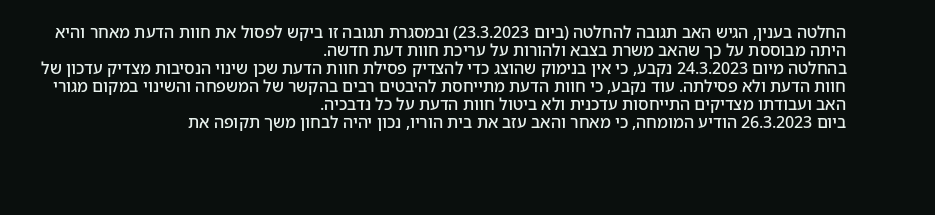החלטה בענין, הגיש האב תגובה להחלטה (ביום 23.3.2023) ובמסגרת תגובה זו ביקש לפסול את חוות הדעת מאחר והיא היתה מבוססת על כך שהאב משרת בצבא ולהורות על עריכת חוות דעת חדשה.
בהחלטה מיום 24.3.2023 נקבע, כי אין בנימוק שהוצג כדי להצדיק פסילת חוות הדעת שכן שינוי הנסיבות מצדיק עדכון של חוות הדעת ולא פסילתה. עוד נקבע, כי חוות הדעת מתייחסת להיבטים רבים בהקשר של המשפחה והשינוי במקום מגורי האב ועבודתו מצדיקים התייחסות עדכנית ולא ביטול חוות הדעת על כל נדבכיה.
ביום 26.3.2023 הודיע המומחה, כי מאחר והאב עזב את בית הוריו, נכון יהיה לבחון משך תקופה את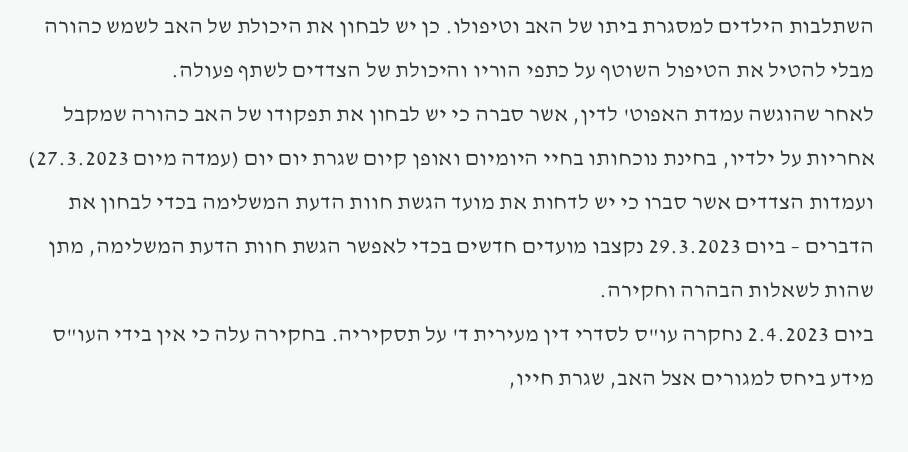השתלבות הילדים למסגרת ביתו של האב וטיפולו. כן יש לבחון את היכולת של האב לשמש כהורה מבלי להטיל את הטיפול השוטף על כתפי הוריו והיכולת של הצדדים לשתף פעולה.
לאחר שהוגשה עמדת האפוט' לדין, אשר סברה כי יש לבחון את תפקודו של האב כהורה שמקבל אחריות על ילדיו, בחינת נוכחותו בחיי היומיום ואופן קיום שגרת יום יום (עמדה מיום 27.3.2023) ועמדות הצדדים אשר סברו כי יש לדחות את מועד הגשת חוות הדעת המשלימה בכדי לבחון את הדברים – ביום 29.3.2023 נקצבו מועדים חדשים בכדי לאפשר הגשת חוות הדעת המשלימה, מתן שהות לשאלות הבהרה וחקירה.
ביום 2.4.2023 נחקרה עו"ס לסדרי דין מעירית ד' על תסקיריה. בחקירה עלה כי אין בידי העו"ס מידע ביחס למגורים אצל האב, שגרת חייו,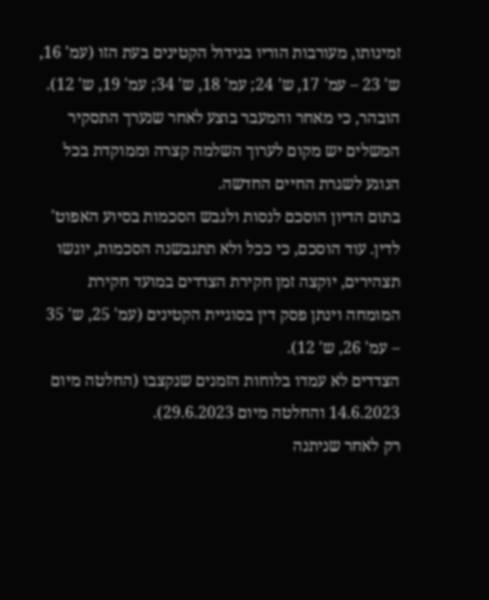זמינותו, מעורבות הוריו בגידול הקטינים בעת הזו (עמ' 16, ש' 23 – עמ' 17, ש' 24; עמ' 18, ש' 34; עמ' 19, ש' 12). הובהר, כי מאחר והמעבר בוצע לאחר שנערך התסקיר המשלים יש מקום לערוך השלמה קצרה וממוקדת בכל הנוגע לשגרת החיים החדשה.
בתום הדיון הוסכם לנסות ולגבש הסכמות בסיוע האפוט' לדין. עוד הוסכם, כי ככל ולא תתגבשנה הסכמות, יוגשו תצהירים, יוקצה זמן חקירת הצדדים במועד חקירת המומחה וינתן פסק דין בסוגיית הקטינים (עמ' 25, ש' 35 – עמ' 26, ש' 12).
הצדדים לא עמדו בלוחות הזמנים שנקצבו (החלטה מיום 14.6.2023 והחלטה מיום 29.6.2023).
רק לאחר שניתנה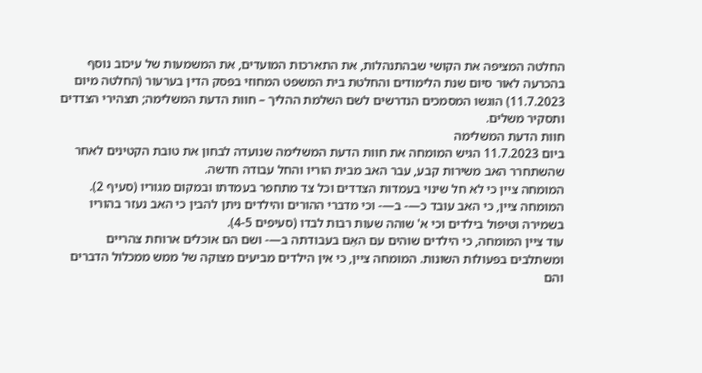החלטה המציפה את הקושי שבהתנהלות, את התארכות המועדים, את המשמעות של עיכוב נוסף בהכרעה לאור סיום שנת הלימודים והחלטת בית המשפט המחוזי בפסק הדין בערעור (החלטה מיום 11.7.2023) הוגשו המסמכים הנדרשים לשם השלמת ההליך – חוות הדעת המשלימה; תצהירי הצדדים ותסקיר משלים.
חוות הדעת המשלימה
ביום 11.7.2023 הגיש המומחה את חוות הדעת המשלימה שנועדה לבחון את טובת הקטינים לאחר שהשתחרר האב משירות קבע, עבר האב מבית הוריו והחל עבודה חדשה.
המומחה ציין כי לא חל שינוי בעמדות הצדדים וכל צד מתחפר בעמדתו ובמקום מגוריו (סעיף 2).
המומחה ציין, כי האב עובד כ—- ב—- וכי מדברי ההורים והילדים ניתן להבין כי האב נעזר בהוריו בשמירה וטיפול בילדים וכי א' שוהה שעות רבות לבדו (סעיפים 4-5).
עוד ציין המומחה, כי הילדים שוהים עם האֵם בעבודתה ב—- ושם הם אוכלים ארוחת צהריים ומשתלבים בפעולות השונות. המומחה ציין, כי אין הילדים מביעים מצוקה של ממש ממכלול הדברים והם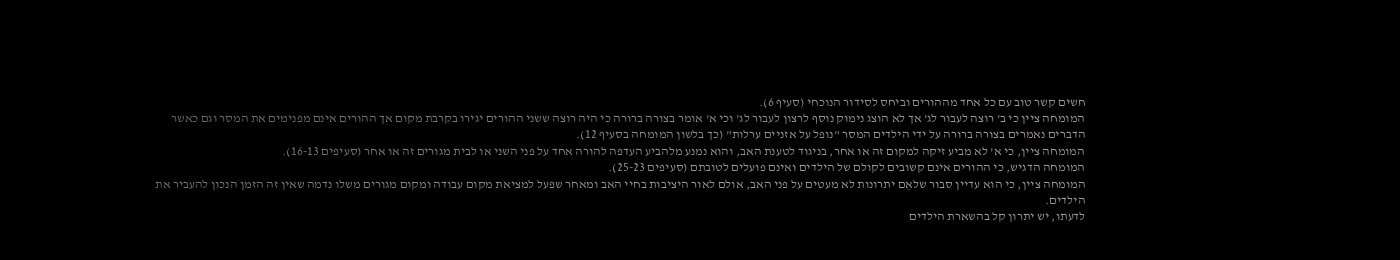חשים קשר טוב עם כל אחד מההורים וביחס לסידור הנוכחי (סעיף 6).
המומחה ציין כי ב' רוצה לעבור לג' אך לא הוצג נימוק נוסף לרצון לעבור לג' וכי א' אומר בצורה ברורה כי היה רוצה ששני ההורים יגירו בקרבת מקום אך ההורים אינם מפנימים את המסר וגם כאשר הדברים נאמרים בצורה ברורה על ידי הילדים המסר "נופל על אזניים ערלות" (כך בלשון המומחה בסעיף 12).
המומחה ציין, כי א' לא מביע זיקה למקום זה או אחר, בניגוד לטענת האב, והוא נמנע מלהביע העדפה להורה אחד על פני השני או לבית מגורים זה או אחר (סעיפים 16-13).
המומחה הדגיש, כי ההורים אינם קשובים לקולם של הילדים ואינם פועלים לטובתם (סעיפים 25-23).
המומחה ציין, כי הוא עדיין סבור שלאֵם יתרונות לא מעטים על פני האב, אולם לאור היציבות בחיי האב ומאחר שפעל למציאת מקום עבודה ומקום מגורים משלו נדמה שאין זה הזמן הנכון להעביר את הילדים.
לדעתו, יש יתרון קל בהשארת הילדים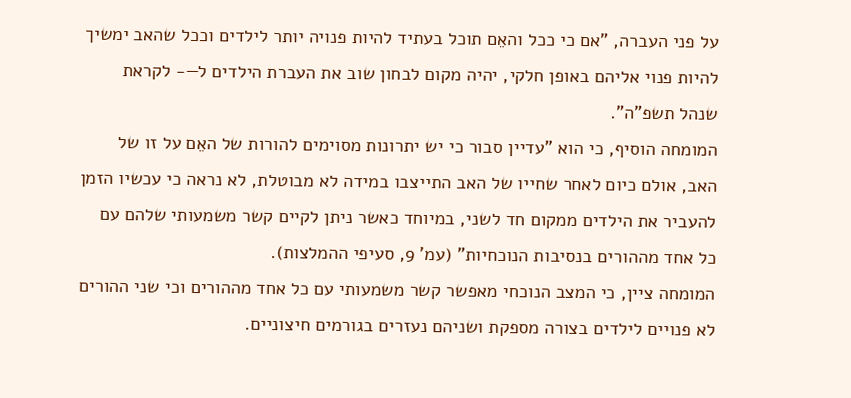על פני העברה, "אם כי ככל והאֵם תוכל בעתיד להיות פנויה יותר לילדים וככל שהאב ימשיך להיות פנוי אליהם באופן חלקי, יהיה מקום לבחון שוב את העברת הילדים ל—- לקראת שנהל תשפ"ה".
המומחה הוסיף, כי הוא "עדיין סבור כי יש יתרונות מסוימים להורות של האֵם על זו של האב, אולם כיום לאחר שחייו של האב התייצבו במידה לא מבוטלת, לא נראה כי עכשיו הזמן להעביר את הילדים ממקום חד לשני, במיוחד כאשר ניתן לקיים קשר משמעותי שלהם עם כל אחד מההורים בנסיבות הנוכחיות" (עמ' 9, סעיפי ההמלצות).
המומחה ציין, כי המצב הנוכחי מאפשר קשר משמעותי עם כל אחד מההורים וכי שני ההורים לא פנויים לילדים בצורה מספקת ושניהם נעזרים בגורמים חיצוניים.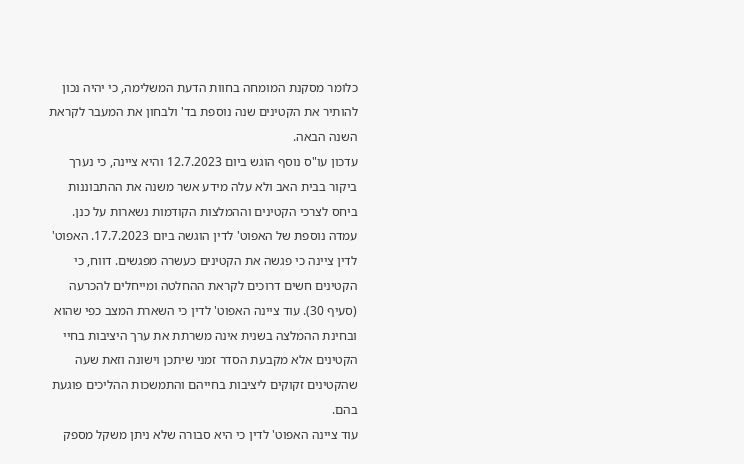כלומר מסקנת המומחה בחוות הדעת המשלימה, כי יהיה נכון להותיר את הקטינים שנה נוספת בד' ולבחון את המעבר לקראת השנה הבאה.
עדכון עו"ס נוסף הוגש ביום 12.7.2023 והיא ציינה, כי נערך ביקור בבית האב ולא עלה מידע אשר משנה את ההתבוננות ביחס לצרכי הקטינים וההמלצות הקודמות נשארות על כנן.
עמדה נוספת של האפוט' לדין הוגשה ביום 17.7.2023. האפוט' לדין ציינה כי פגשה את הקטינים כעשרה מפגשים. דווח, כי הקטינים חשים דרוכים לקראת ההחלטה ומייחלים להכרעה (סעיף 30). עוד ציינה האפוט' לדין כי השארת המצב כפי שהוא ובחינת ההמלצה בשנית אינה משרתת את ערך היציבות בחיי הקטינים אלא מקבעת הסדר זמני שיתכן וישונה וזאת שעה שהקטינים זקוקים ליציבות בחייהם והתמשכות ההליכים פוגעת בהם.
עוד ציינה האפוט' לדין כי היא סבורה שלא ניתן משקל מספק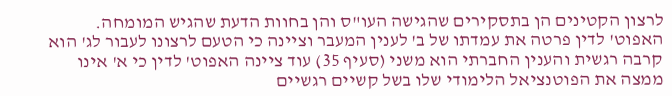לרצון הקטינים הן בתסקירים שהגישה העו"ס והן בחוות הדעת שהגיש המומחה.
האפוט' לדין פרטה את עמדתו של ב' לענין המעבר וציינה כי הטעם לרצונו לעבור לג' הוא קרבה רגשית והענין החברתי הוא משני (סעיף 35) עוד ציינה האפוט' לדין כי א' אינו ממצה את הפוטנציאל הלימודי שלו בשל קשיים רגשיים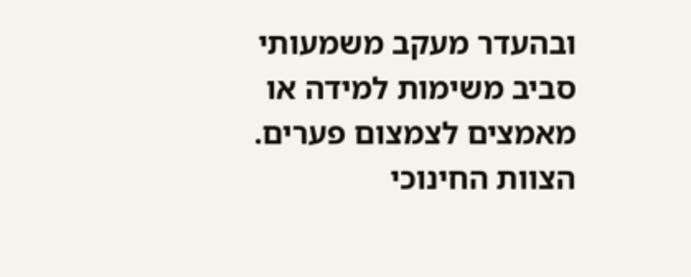ובהעדר מעקב משמעותי סביב משימות למידה או מאמצים לצמצום פערים.
הצוות החינוכי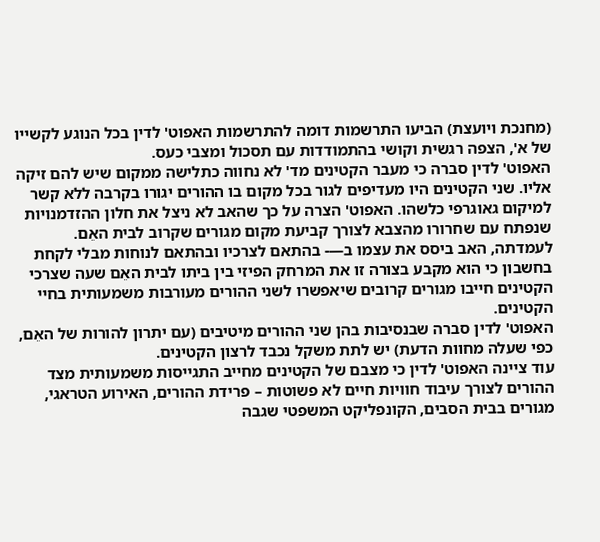(מחנכת ויועצת) הביעו התרשמות דומה להתרשמות האפוט' לדין בכל הנוגע לקשייו של א', הצפה רגשית וקושי בהתמודדות עם תסכול ומצבי כעס.
האפוט' לדין סברה כי מעבר הקטינים מד' לא נחווה כתלישה ממקום שיש להם זיקה אליו. שני הקטינים היו מעדיפים לגור בכל מקום בו ההורים יגורו בקרבה ללא קשר למיקום גאוגרפי כלשהו. האפוט' הצרה על כך שהאב לא ניצל את חלון ההזדמנויות שנפתח עם שחרורו מהצבא לצורך קביעת מקום מגורים שקרוב לבית האֵם.
לעמדתה, האב ביסס את עצמו ב—- בהתאם לצרכיו ובהתאם לנוחות מבלי לקחת בחשבון כי הוא מקבע בצורה זו את המרחק הפיזי בין ביתו לבית האֵם שעה שצרכי הקטינים חייבו מגורים קרובים שיאפשרו לשני ההורים מעורבות משמעותית בחיי הקטינים.
האפוט' לדין סברה שבנסיבות בהן שני ההורים מיטיבים (עם יתרון להורות של האֵם, כפי שעלה מחוות הדעת) יש לתת משקל נכבד לרצון הקטינים.
עוד ציינה האפוט' לדין כי מצבם של הקטינים מחייב התגייסות משמעותית מצד ההורים לצורך עיבוד חוויות חיים לא פשוטות – פרידת ההורים, האירוע הטראגי, מגורים בבית הסבים, הקונפליקט המשפטי שגבה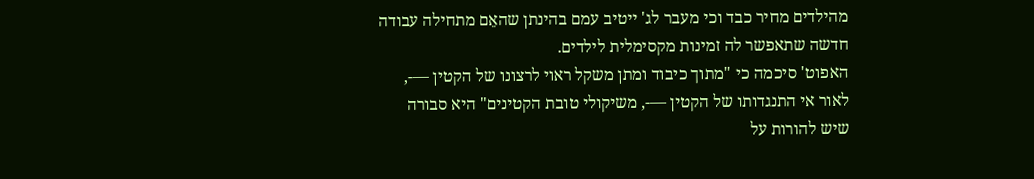מהילדים מחיר כבד וכי מעבר לג' ייטיב עמם בהינתן שהאֵם מתחילה עבודה חדשה שתאפשר לה זמינות מקסימלית לילדים.
האפוט' סיכמה כי "מתוך כיבוד ומתן משקל ראוי לרצונו של הקטין —-, לאור אי התנגדותו של הקטין —-, משיקולי טובת הקטינים" היא סבורה שיש להורות על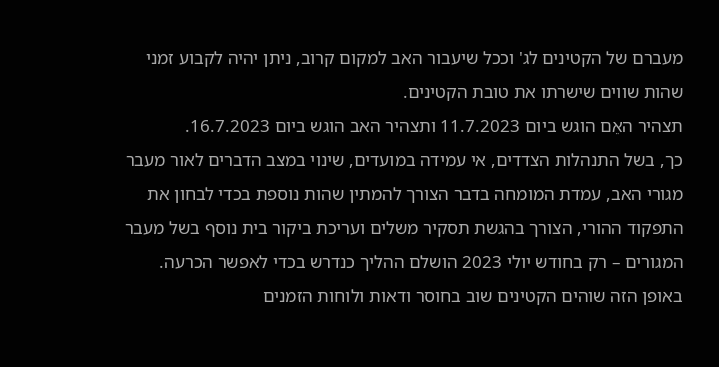מעברם של הקטינים לג' וככל שיעבור האב למקום קרוב, ניתן יהיה לקבוע זמני שהות שווים שישרתו את טובת הקטינים.
תצהיר האֵם הוגש ביום 11.7.2023 ותצהיר האב הוגש ביום 16.7.2023.
כך, בשל התנהלות הצדדים, אי עמידה במועדים, שינוי במצב הדברים לאור מעבר מגורי האב, עמדת המומחה בדבר הצורך להמתין שהות נוספת בכדי לבחון את התפקוד ההורי, הצורך בהגשת תסקיר משלים ועריכת ביקור בית נוסף בשל מעבר המגורים – רק בחודש יולי 2023 הושלם ההליך כנדרש בכדי לאפשר הכרעה. באופן הזה שוהים הקטינים שוב בחוסר ודאות ולוחות הזמנים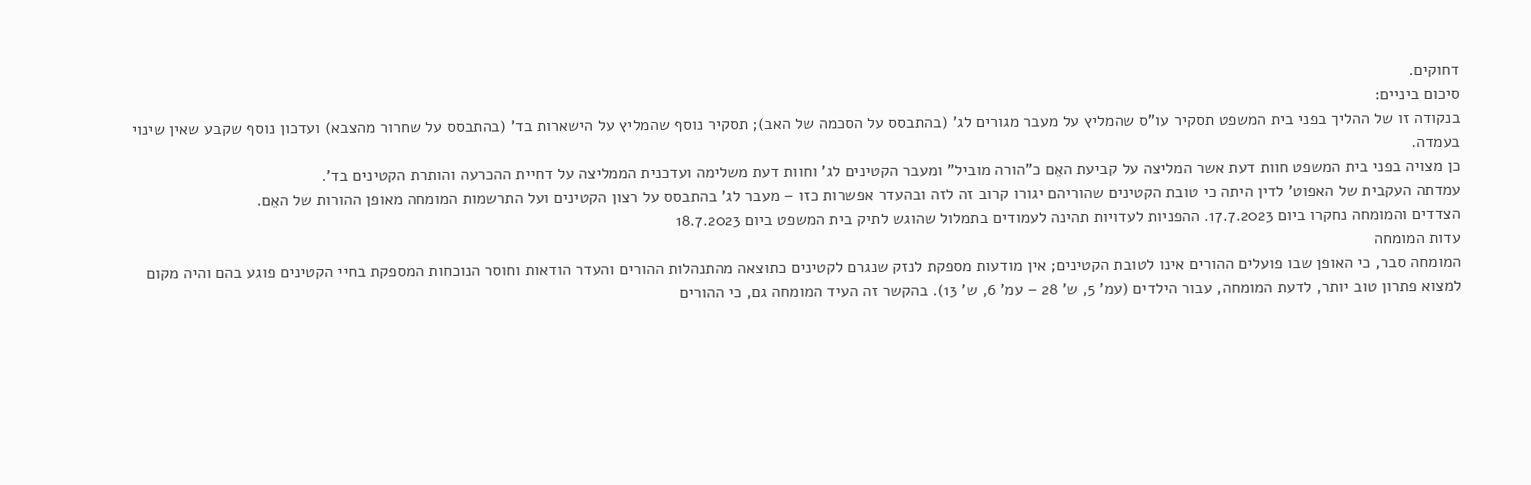דחוקים.
סיכום ביניים:
בנקודה זו של ההליך בפני בית המשפט תסקיר עו"ס שהמליץ על מעבר מגורים לג' (בהתבסס על הסכמה של האב); תסקיר נוסף שהמליץ על הישארות בד' (בהתבסס על שחרור מהצבא) ועדכון נוסף שקבע שאין שינוי בעמדה.
כן מצויה בפני בית המשפט חוות דעת אשר המליצה על קביעת האֵם כ"הורה מוביל" ומעבר הקטינים לג' וחוות דעת משלימה ועדכנית הממליצה על דחיית ההכרעה והותרת הקטינים בד'.
עמדתה העקבית של האפוט' לדין היתה כי טובת הקטינים שהוריהם יגורו קרוב זה לזה ובהעדר אפשרות כזו – מעבר לג' בהתבסס על רצון הקטינים ועל התרשמות המומחה מאופן ההורות של האֵם.
הצדדים והמומחה נחקרו ביום 17.7.2023. ההפניות לעדויות תהינה לעמודים בתמלול שהוגש לתיק בית המשפט ביום 18.7.2023
עדות המומחה
המומחה סבר, כי האופן שבו פועלים ההורים אינו לטובת הקטינים; אין מודעות מספקת לנזק שנגרם לקטינים כתוצאה מהתנהלות ההורים והעדר הודאות וחוסר הנוכחות המספקת בחיי הקטינים פוגע בהם והיה מקום למצוא פתרון טוב יותר, לדעת המומחה, עבור הילדים (עמ' 5, ש' 28 – עמ' 6, ש' 13). בהקשר זה העיד המומחה גם, כי ההורים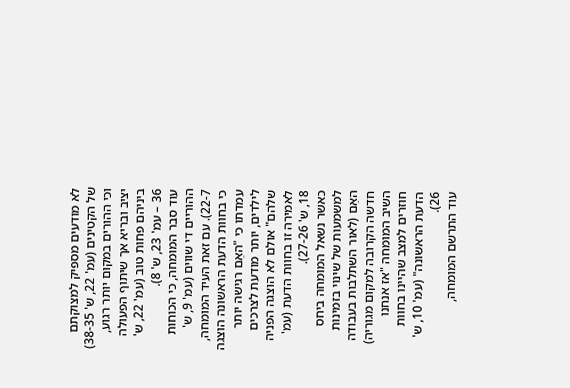לא מודעים מספיק למצוקתם של הקטינים (עמ' 22, ש' 38-35) וכי ההורים במקום יותר רגוע, יציב ובריא אך שיתוף הפעולה ביניהם פחות טוב (עמ' 22, ש' 36 – עמ' 23, ש' 8).
עוד סבר המומחה, כי הכוחות ההוריים די שווים (עמ' 9, ש' 22-7). עם זאת העיד המומחה, כי בחוות הדעת הראשונה הוצגה עמדתו כי "האֵם רגישה יותר לילדים, יותר מודעת לצרכים שלהם" אולם לא הוצגה הפניה לאמירה זו בחוות הדעת (עמ' 18, ש' 27-26).
כאשר נשאל המומחה ביחס למשמעות של שינוי בזמינות האֵם (לאור השתלבות בעבודה חדשה הקרובה למקום מגוריה) השיב המומחה "אז אנחנו חוזרים למצב שהיינו בחוות הדעת הראשונה" (עמ' 10, ש' 26).
עוד התרשם המומחה,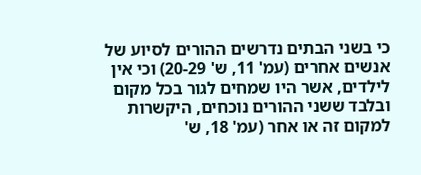כי בשני הבתים נדרשים ההורים לסיוע של אנשים אחרים (עמ' 11, ש' 20-29) וכי אין לילדים, אשר היו שמחים לגור בכל מקום ובלבד ששני ההורים נוכחים, היקשרות למקום זה או אחר (עמ' 18, ש'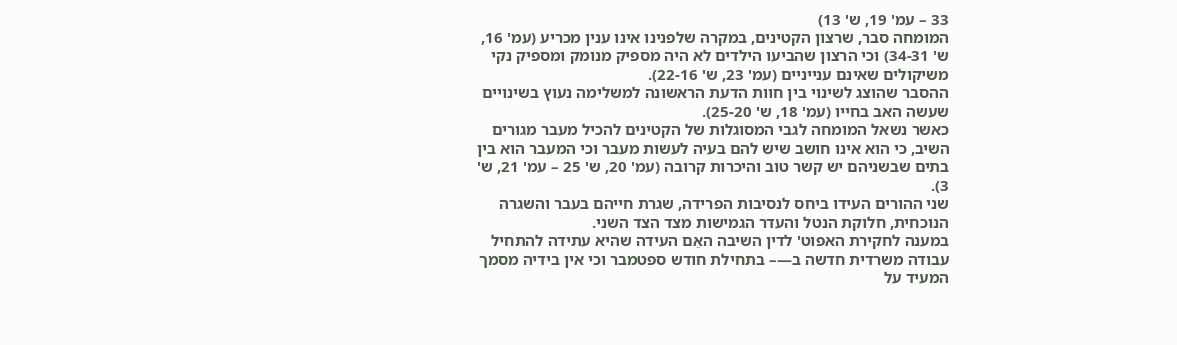33 – עמ' 19, ש' 13)
המומחה סבר, שרצון הקטינים, במקרה שלפנינו אינו ענין מכריע (עמ' 16, ש' 34-31) וכי הרצון שהביעו הילדים לא היה מספיק מנומק ומספיק נקי משיקולים שאינם ענייניים (עמ' 23, ש' 22-16).
ההסבר שהוצג לשינוי בין חוות הדעת הראשונה למשלימה נעוץ בשינויים שעשה האב בחייו (עמ' 18, ש' 25-20).
כאשר נשאל המומחה לגבי המסוגלות של הקטינים להכיל מעבר מגורים השיב, כי הוא אינו חושב שיש להם בעיה לעשות מעבר וכי המעבר הוא בין בתים שבשניהם יש קשר טוב והיכרות קרובה (עמ' 20, ש' 25 – עמ' 21, ש' 3).
שני ההורים העידו ביחס לנסיבות הפרידה, שגרת חייהם בעבר והשגרה הנוכחית, חלוקת הנטל והעדר הגמישות מצד הצד השני.
במענה לחקירת האפוט' לדין השיבה האֵם העידה שהיא עתידה להתחיל עבודה משרדית חדשה ב—– בתחילת חודש ספטמבר וכי אין בידיה מסמך המעיד על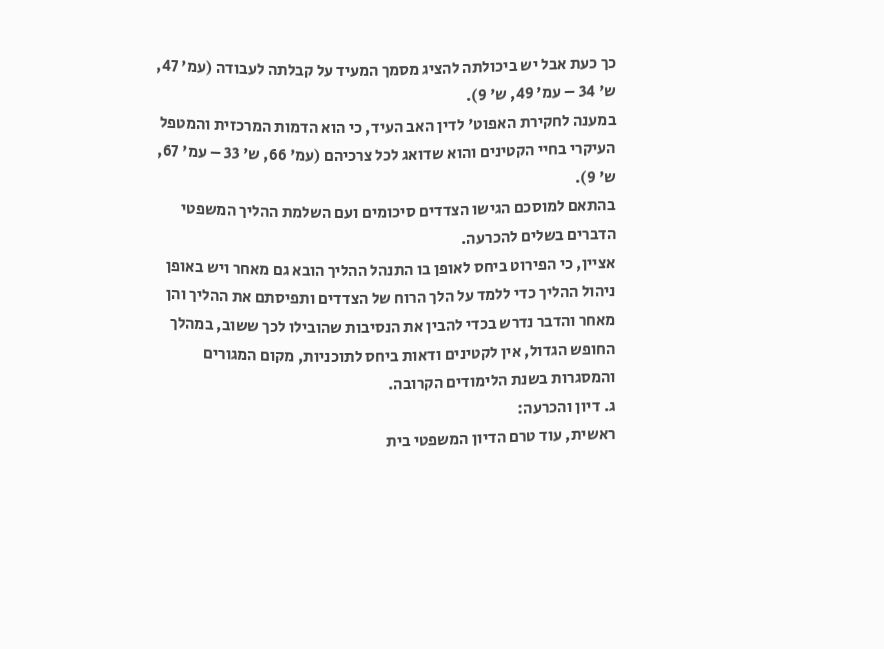כך כעת אבל יש ביכולתה להציג מסמך המעיד על קבלתה לעבודה (עמ' 47, ש' 34 – עמ' 49, ש' 9).
במענה לחקירת האפוט' לדין האב העיד, כי הוא הדמות המרכזית והמטפל העיקרי בחיי הקטינים והוא שדואג לכל צרכיהם (עמ' 66, ש' 33 – עמ' 67, ש' 9).
בהתאם למוסכם הגישו הצדדים סיכומים ועם השלמת ההליך המשפטי הדברים בשלים להכרעה.
אציין, כי הפירוט ביחס לאופן בו התנהל ההליך הובא גם מאחר ויש באופן ניהול ההליך כדי ללמד על הלך הרוח של הצדדים ותפיסתם את ההליך והן מאחר והדבר נדרש בכדי להבין את הנסיבות שהובילו לכך ששוב, במהלך החופש הגדול, אין לקטינים ודאות ביחס לתוכניות, מקום המגורים והמסגרות בשנת הלימודים הקרובה.
ג. דיון והכרעה:
ראשית, עוד טרם הדיון המשפטי בית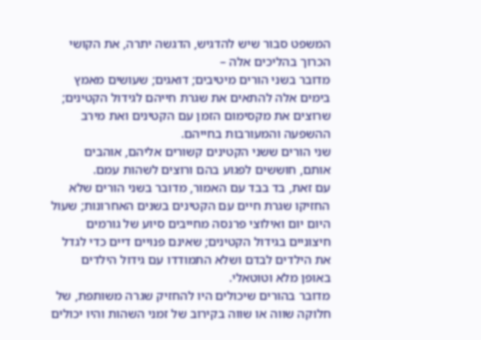המשפט סבור שיש להדגיש, הדגשה יתרה, את הקושי הכרוך בהליכים אלה –
מדובר בשני הורים מיטיבים; דואגים; שעושים מאמץ בימים אלה להתאים את שגרת חייהם לגידול הקטינים; שרוצים את מקסימום הזמן עם הקטינים ואת מירב ההשפעה והמעורבות בחייהם.
שני הורים ששני הקטינים קשורים אליהם, אוהבים אותם, חוששים לפגוע בהם ורוצים לשהות עמם.
עם זאת, בד בבד עם האמור, מדובר בשני הורים שלא החזיקו שגרת חיים עם הקטינים בשנים האחרונות; שעול היום יום ואילוצי פרנסה מחייבים סיוע של גורמים חיצוניים בגידול הקטינים; שאינם פנויים דיים כדי לגדל את הילדים לבדם ושלא התמודדו עם גידול הילדים באופן מלא וטוטאלי.
מדובר בהורים שיכולים היו להחזיק שגרה משותפת, של חלוקה שווה או שווה בקירוב של זמני השהות והיו יכולים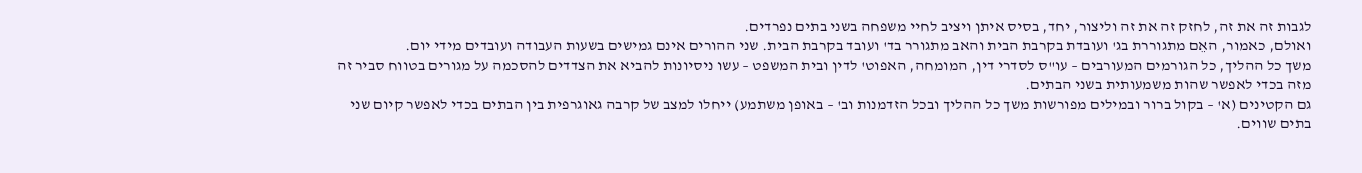לגבות זה את זה, לחזק זה את זה וליצור, יחד, בסיס איתן ויציב לחיי משפחה בשני בתים נפרדים.
ואולם, כאמור, האֵם מתגוררת בג' ועובדת בקרבת הבית והאב מתגורר בד' ועובד בקרבת הבית. שני ההורים אינם גמישים בשעות העבודה ועובדים מידי יום.
משך כל ההליך, כל הגורמים המעורבים – עו"ס לסדרי דין, המומחה, האפוט' לדין ובית המשפט – עשו ניסיונות להביא את הצדדים להסכמה על מגורים בטווח סביר זה מזה בכדי לאפשר שהות משמעותית בשני הבתים.
גם הקטינים (א' – בקול ברור ובמילים מפורשות משך כל ההליך ובכל הזדמנות וב' – באופן משתמע) ייחלו למצב של קרבה גאוגרפית בין הבתים בכדי לאפשר קיום שני בתים שווים.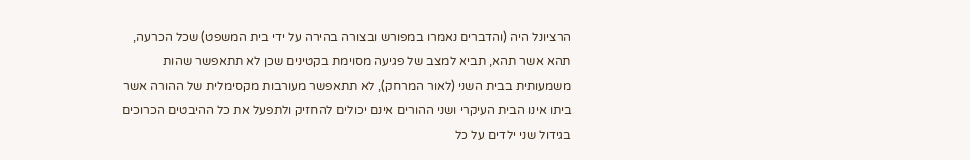הרציונל היה (והדברים נאמרו במפורש ובצורה בהירה על ידי בית המשפט) שכל הכרעה, תהא אשר תהא, תביא למצב של פגיעה מסוימת בקטינים שכן לא תתאפשר שהות משמעותית בבית השני (לאור המרחק), לא תתאפשר מעורבות מקסימלית של ההורה אשר ביתו אינו הבית העיקרי ושני ההורים אינם יכולים להחזיק ולתפעל את כל ההיבטים הכרוכים בגידול שני ילדים על כל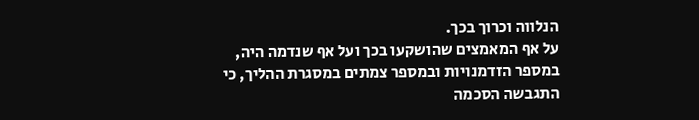הנלווה וכרוך בכך.
על אף המאמצים שהושקעו בכך ועל אף שנדמה היה, במספר הזדמנויות ובמספר צמתים במסגרת ההליך, כי התגבשה הסכמה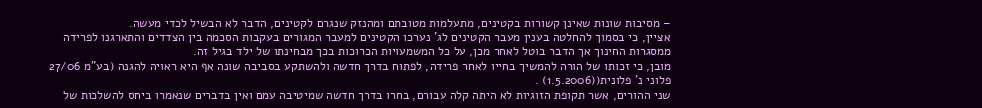– מסיבות שונות שאינן קשורות בקטינים, מתעלמות מטובתם ומהנזק שנגרם לקטינים, הדבר לא הבשיל לכדי מעשה.
אציין, כי בסמוך להחלטה בענין מעבר הקטינים לג' נערכו הקטינים למעבר המגורים בעקבות הסכמה בין הצדדים והתארגנו לפרידה ממסגרות החינוך אך הדבר בוטל לאחר מכן, על כל המשמעויות הכרוכות בכך מבחינתו של ילד בגיל זה.
מובן, כי זכותו של הורה להמשיך בחייו לאחר פרידה, לפתוח בדרך חדשה ולהשתקע בסביבה שונה אף היא ראויה להגנה (בע"מ 27/06 פלוני נ' פלונית((1.5.2006) .
שני ההורים, אשר תקופת הזוגיות לא היתה קלה עבורם, בחרו בדרך חדשה שמיטיבה עמם ואין בדברים שנאמרו ביחס להשלכות של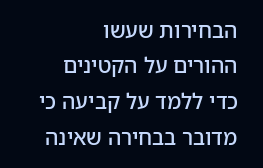הבחירות שעשו ההורים על הקטינים כדי ללמד על קביעה כי מדובר בבחירה שאינה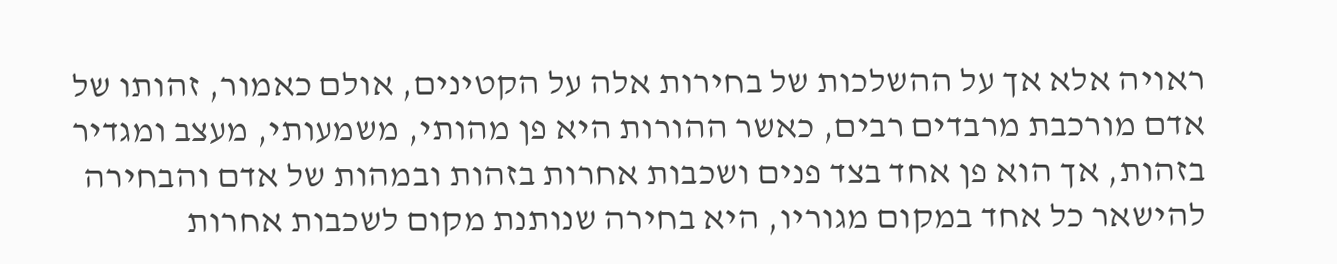ראויה אלא אך על ההשלכות של בחירות אלה על הקטינים, אולם כאמור, זהותו של אדם מורכבת מרבדים רבים, כאשר ההורות היא פן מהותי, משמעותי, מעצב ומגדיר בזהות, אך הוא פן אחד בצד פנים ושכבות אחרות בזהות ובמהות של אדם והבחירה להישאר כל אחד במקום מגוריו, היא בחירה שנותנת מקום לשכבות אחרות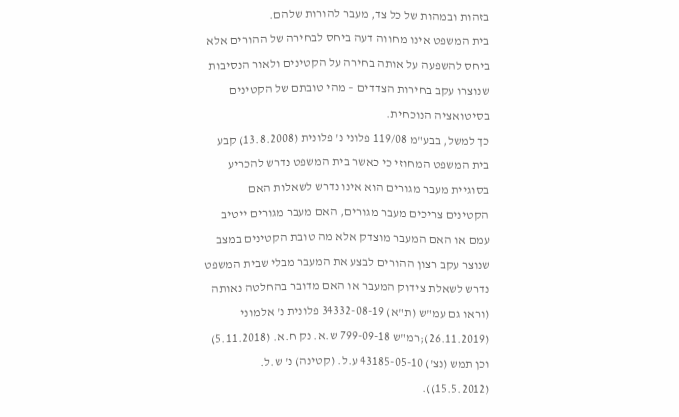בזהות ובמהות של כל צד, מעבר להורות שלהם.
בית המשפט אינו מחווה דעה ביחס לבחירה של ההורים אלא ביחס להשפעה על אותה בחירה על הקטינים ולאור הנסיבות שנוצרו עקב בחירות הצדדים – מהי טובתם של הקטינים בסיטואציה הנוכחית.
כך למשל, בבע"מ 119/08 פלוני נ' פלונית (13.8.2008) קבע בית המשפט המחוזי כי כאשר בית המשפט נדרש להכריע בסוגיית מעבר מגורים הוא אינו נדרש לשאלות האם הקטינים צריכים מעבר מגורים, האם מעבר מגורים ייטיב עמם או האם המעבר מוצדק אלא מה טובת הקטינים במצב שנוצר עקב רצון ההורים לבצע את המעבר מבלי שבית המשפט נדרש לשאלת צידוק המעבר או האם מדובר בהחלטה נאותה (וראו גם עמ"ש (ת"א) 34332-08-19 פלונית נ' אלמוני (26.11.2019);רמ"ש 799-09-18 ש.א. נק ח.א. (5.11.2018) וכן תמש (נצ') 43185-05-10 ע.ל. (קטינה) נ' ש.ל. (15.5.2012)).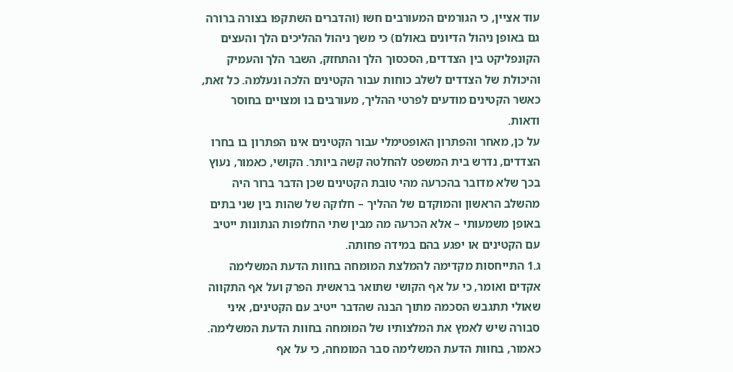עוד אציין, כי הגורמים המעורבים חשו (והדברים השתקפו בצורה ברורה גם באופן ניהול הדיונים באולם) כי משך ניהול ההליכים הלך והעצים הקונפליקט בין הצדדים, הסכסוך הלך והתחזק, השבר הלך והעמיק והיכולת של הצדדים לשלב כוחות עבור הקטינים הלכה ונעלמה. כל זאת, כאשר הקטינים מודעים לפרטי ההליך, מעורבים בו ומצויים בחוסר ודאות.
על כן, מאחר והפתרון האופטימלי עבור הקטינים אינו הפתרון בו בחרו הצדדים, נדרש בית המשפט להחלטה קשה ביותר. הקושי, כאמור, נעוץ בכך שלא מדובר בהכרעה מהי טובת הקטינים שכן הדבר ברור היה מהשלב הראשון והמוקדם של ההליך – חלוקה של שהות בין שני בתים באופן משמעותי – אלא הכרעה מה מבין שתי החלופות הנתונות ייטיב עם הקטינים או יפגע בהם במידה פחותה.
ג.1 התייחסות מקדימה להמלצת המומחה בחוות הדעת המשלימה
אקדים ואומר, כי על אף הקושי שתואר בראשית הפרק ועל אף התקווה שאולי תתגבש הסכמה מתוך הבנה שהדבר ייטיב עם הקטינים, איני סבורה שיש לאמץ את המלצותיו של המומחה בחוות הדעת המשלימה.
כאמור, בחוות הדעת המשלימה סבר המומחה, כי על אף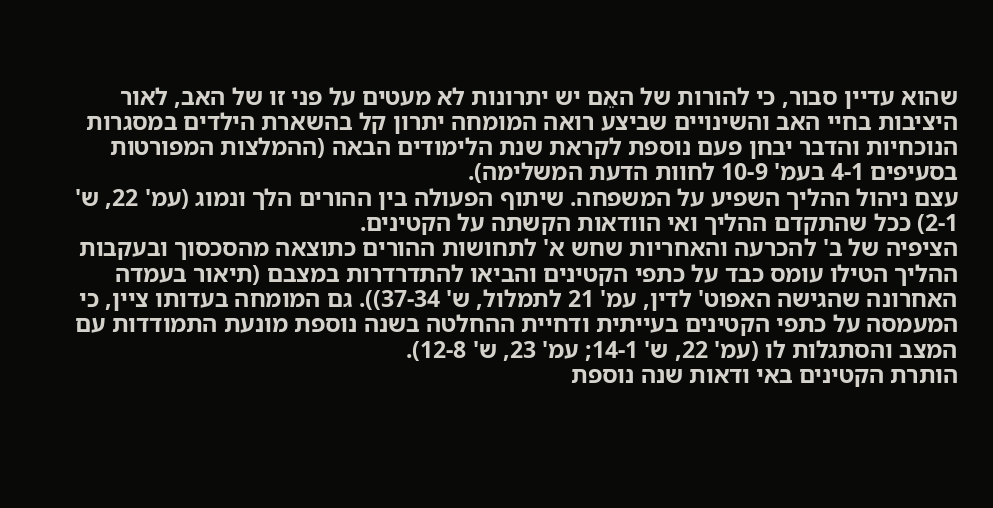שהוא עדיין סבור, כי להורות של האֵם יש יתרונות לא מעטים על פני זו של האב, לאור היציבות בחיי האב והשינויים שביצע רואה המומחה יתרון קל בהשארת הילדים במסגרות הנוכחיות והדבר יבחן פעם נוספת לקראת שנת הלימודים הבאה (ההמלצות המפורטות בסעיפים 4-1 בעמ' 10-9 לחוות הדעת המשלימה).
עצם ניהול ההליך השפיע על המשפחה. שיתוף הפעולה בין ההורים הלך ונמוג (עמ' 22, ש' 2-1) ככל שהתקדם ההליך ואי הוודאות הקשתה על הקטינים.
הציפיה של ב' להכרעה והאחריות שחש א' לתחושות ההורים כתוצאה מהסכסוך ובעקבות ההליך הטילו עומס כבד על כתפי הקטינים והביאו להתדרדרות במצבם (תיאור בעמדה האחרונה שהגישה האפוט' לדין, עמ' 21 לתמלול, ש' 37-34)). גם המומחה בעדותו ציין, כי המעמסה על כתפי הקטינים בעייתית ודחיית ההחלטה בשנה נוספת מונעת התמודדות עם המצב והסתגלות לו (עמ' 22, ש' 14-1; עמ' 23, ש' 12-8).
הותרת הקטינים באי ודאות שנה נוספת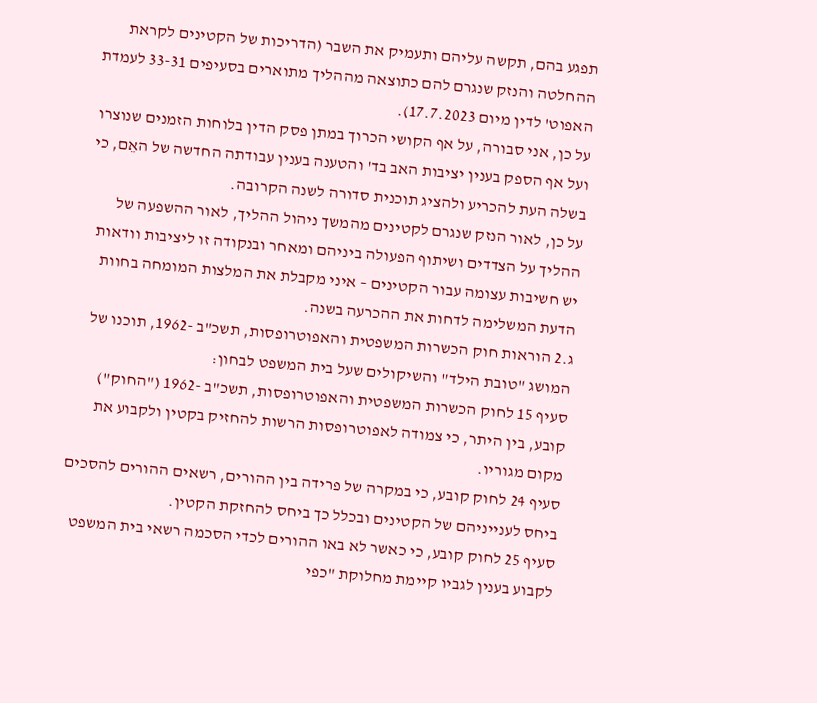תפגע בהם, תקשה עליהם ותעמיק את השבר (הדריכות של הקטינים לקראת ההחלטה והנזק שנגרם להם כתוצאה מההליך מתוארים בסעיפים 33-31 לעמדת האפוט' לדין מיום 17.7.2023).
על כן, אני סבורה, על אף הקושי הכרוך במתן פסק הדין בלוחות הזמנים שנוצרו ועל אף הספק בענין יציבות האב בד' והטענה בענין עבודתה החדשה של האֵם, כי בשלה העת להכריע ולהציג תוכנית סדורה לשנה הקרובה.
על כן, לאור הנזק שנגרם לקטינים מהמשך ניהול ההליך, לאור ההשפעה של ההליך על הצדדים ושיתוף הפעולה ביניהם ומאחר ובנקודה זו ליציבות וודאות יש חשיבות עצומה עבור הקטינים – איני מקבלת את המלצות המומחה בחוות הדעת המשלימה לדחות את ההכרעה בשנה.
ג.2 הוראות חוק הכשרות המשפטית והאפוטרופסות, תשכ"ב -1962, תוכנו של המושג "טובת הילד" והשיקולים שעל בית המשפט לבחון:
סעיף 15 לחוק הכשרות המשפטית והאפוטרופסות, תשכ"ב -1962 ("החוק") קובע, בין היתר, כי צמודה לאפוטרופסות הרשות להחזיק בקטין ולקבוע את מקום מגוריו.
סעיף 24 לחוק קובע, כי במקרה של פרידה בין ההורים, רשאים ההורים להסכים ביחס לענייניהם של הקטינים ובכלל כך ביחס להחזקת הקטין.
סעיף 25 לחוק קובע, כי כאשר לא באו ההורים לכדי הסכמה רשאי בית המשפט לקבוע בענין לגביו קיימת מחלוקת "כפי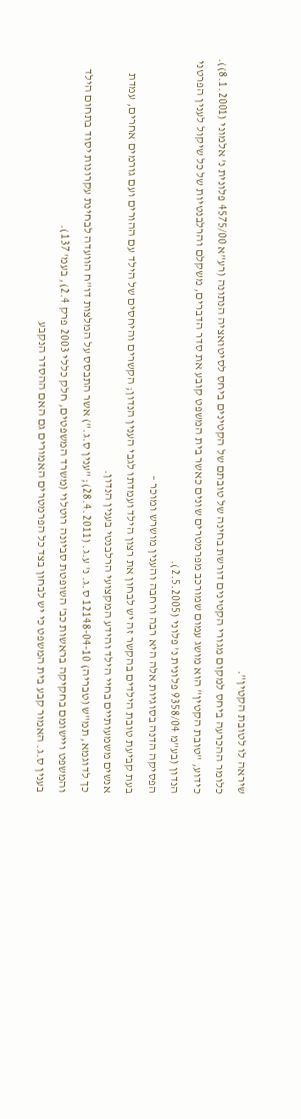שיראה לו לטובת הקטין".
כלומר ההכרעה ביחס למקום מגורי הקטינים דורשת בחינה של טובתם של הקטינים ביחס לסיטואציה הנתונה (רע"א 4575/00 פלונית נ' אלמוני (8.1.2001)).
כידוע, "טובת הקטין" הוא מושג עמום שמורכב מפרמטרים שונים כאשר בית המשפט קובע את סדר הדברים, משקלם והרלבנטיות של כל שיקול לענין הפרטני הנדון (בע"מ 9358/04 פלונית נ' פלוני (2.5.2005).
הפסיקה הדנה בסוגיות אלה היא רבה ורחבה והענין מושרש ומוכר –
בעת קביעת טובת הילדים בהקשר זה יש לבחון את רצון הילד ועמדתו לגבי הענין הנדון; הקשרים והיחסים של הילד עם ההורים ועם גורמים אחרים, עמדת אנשים משמעותיים בחיי הילד והידע המקצועי הרלבנטי בענין הנדון.
כך לדוגמא, תמ"ש (טבריה) 12148-04-10 ס.ג. נ' ע.ג. (28.4.2011); "ענין ס.ג.") אשר התבסס על המלצות דו"ח הוועדה לבחינת עקרונות יסוד בתחום הילד והמשפט ויישומם בחקיקה בראשות כב' השופטת סביונה רוטלוי (משרד המשפטים, חלק כללי 2003 פרק 2.4), בעמ' 137).
בענין ס.ג. האמור קבע בית המשפט כי יש לבחון בצד כל הפרמטרים האמורים גם האם ההסדר הנקבע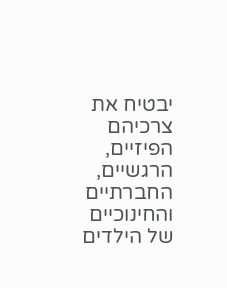יבטיח את צרכיהם הפיזיים, הרגשיים, החברתיים והחינוכיים של הילדים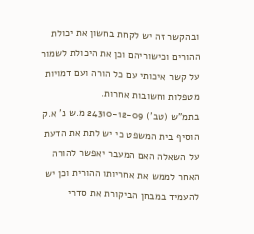ובהקשר זה יש לקחת בחשון את יכולת ההורים וכישוריהם וכן את היכולת לשמור על קשר איכותי עם כל הורה ועם דמויות מטפלות וחשובות אחרות.
בתמ"ש (טב') 24310-12-09 מ.ש נ' א.ק הוסיף בית המשפט כי יש לתת את הדעת על השאלה האם המעבר יאפשר להורה האחר לממש את אחריותו ההורית וכן יש להעמיד במבחן הביקורת את סדרי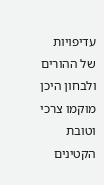עדיפויות של ההורים ולבחון היכן מוקמו צרכי וטובת הקטינים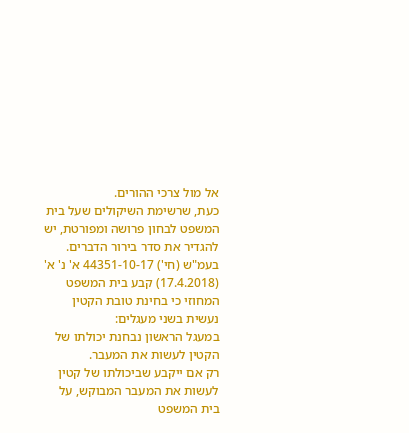אל מול צרכי ההורים.
כעת, שרשימת השיקולים שעל בית המשפט לבחון פרושה ומפורטת, יש להגדיר את סדר בירור הדברים.
בעמ"ש (חי') 44351-10-17 א' נ' א' (17.4.2018) קבע בית המשפט המחוזי כי בחינת טובת הקטין נעשית בשני מעגלים:
במעגל הראשון נבחנת יכולתו של הקטין לעשות את המעבר.
רק אם ייקבע שביכולתו של קטין לעשות את המעבר המבוקש, על בית המשפט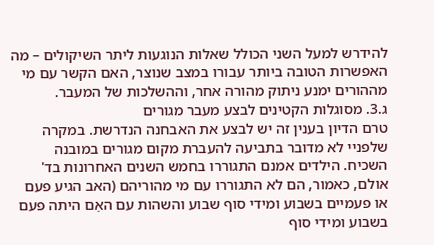להידרש למעל השני הכולל שאלות הנוגעות ליתר השיקולים – מה האפשרות הטובה ביותר עבורו במצב שנוצר, האם הקשר עם מי מההורים ימנע ניתוק מהורה אחר, וההשלכות של המעבר.
ג.3. מסוגלות הקטינים לבצע מעבר מגורים
טרם הדיון בענין זה יש לבצע את האבחנה הנדרשת. במקרה שלפניי לא מדובר בתביעה להעברת מקום מגורים במובנה השכיח. הילדים אמנם התגוררו בחמש השנים האחרונות בד' אולם, כאמור, הם לא התגוררו עם מי מהוריהם (האב הגיע פעם או פעמיים בשבוע ומידי סוף שבוע והשהות עם האֵם היתה פעם בשבוע ומידי סוף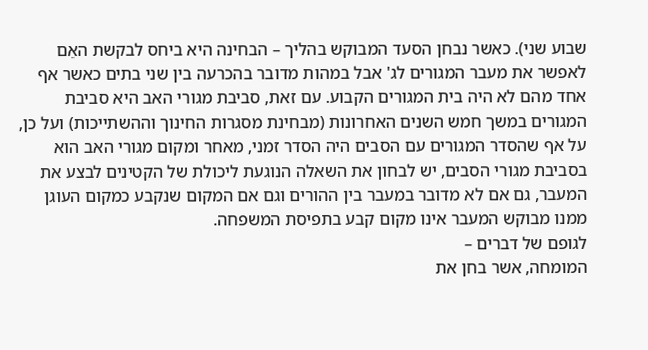שבוע שני). כאשר נבחן הסעד המבוקש בהליך – הבחינה היא ביחס לבקשת האֵם לאפשר את מעבר המגורים לג' אבל במהות מדובר בהכרעה בין שני בתים כאשר אף אחד מהם לא היה בית המגורים הקבוע. עם זאת, סביבת מגורי האב היא סביבת המגורים במשך חמש השנים האחרונות (מבחינת מסגרות החינוך וההשתייכות) ועל כן, על אף שהסדר המגורים עם הסבים היה הסדר זמני, מאחר ומקום מגורי האב הוא בסביבת מגורי הסבים, יש לבחון את השאלה הנוגעת ליכולת של הקטינים לבצע את המעבר, גם אם לא מדובר במעבר בין ההורים וגם אם המקום שנקבע כמקום העוגן ממנו מבוקש המעבר אינו מקום קבע בתפיסת המשפחה.
לגופם של דברים –
המומחה, אשר בחן את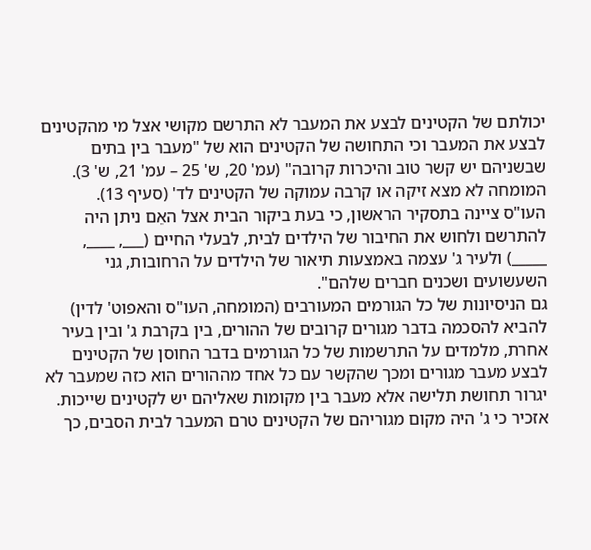יכולתם של הקטינים לבצע את המעבר לא התרשם מקושי אצל מי מהקטינים לבצע את המעבר וכי התחושה של הקטינים הוא של "מעבר בין בתים שבשניהם יש קשר טוב והיכרות קרובה" (עמ' 20, ש' 25 – עמ' 21, ש' 3). המומחה לא מצא זיקה או קרבה עמוקה של הקטינים לד' (סעיף 13).
העו"ס ציינה בתסקיר הראשון, כי בעת ביקור הבית אצל האֵם ניתן היה להתרשם ולחוש את החיבור של הילדים לבית, לבעלי החיים (___, ____, _____) ולעיר ג' עצמה באמצעות תיאור של הילדים על הרחובות, גני השעשועים ושכנים חברים שלהם".
גם הניסיונות של כל הגורמים המעורבים (המומחה, העו"ס והאפוט' לדין) להביא להסכמה בדבר מגורים קרובים של ההורים, בין בקרבת ג' ובין בעיר אחרת, מלמדים על התרשמות של כל הגורמים בדבר החוסן של הקטינים לבצע מעבר מגורים ומכך שהקשר עם כל אחד מההורים הוא כזה שמעבר לא יגרור תחושת תלישה אלא מעבר בין מקומות שאליהם יש לקטינים שייכות.
אזכיר כי ג' היה מקום מגוריהם של הקטינים טרם המעבר לבית הסבים, כך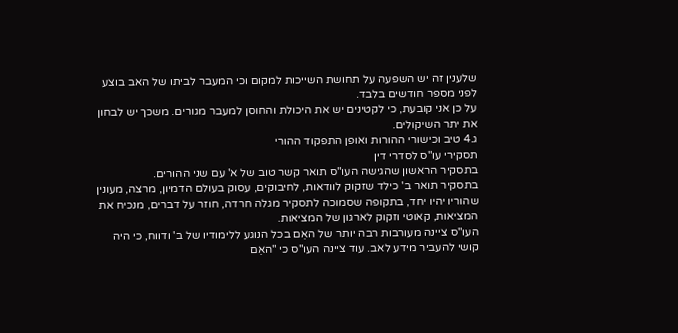שלענין זה יש השפעה על תחושת השייכות למקום וכי המעבר לביתו של האב בוצע לפני מספר חודשים בלבד.
על כן אני קובעת, כי לקטינים יש את היכולת והחוסן למעבר מגורים. משכך יש לבחון את יתר השיקולים.
ג.4 טיב וכישורי ההורות ואופן התפקוד ההורי
תסקירי עו"ס לסדרי דין
בתסקיר הראשון שהגישה העו"ס תואר קשר טוב של א' עם שני ההורים.
בתסקיר תואר ב' כילד שזקוק לוודאות, לחיבוקים, עסוק בעולם הדמיון, מרצה, מעונין שהוריו יהיו יחד, בתקופה שסמוכה לתסקיר מגלה חרדה, חוזר על דברים, מנכיח את המציאות, קאוטי וזקוק לארגון של המציאות.
העו"ס ציינה מעורבות רבה יותר של האֵם בכל הנוגע ללימודיו של ב' ודווח, כי היה קושי להעביר מידע לאב. עוד ציינה העו"ס כי "האֵם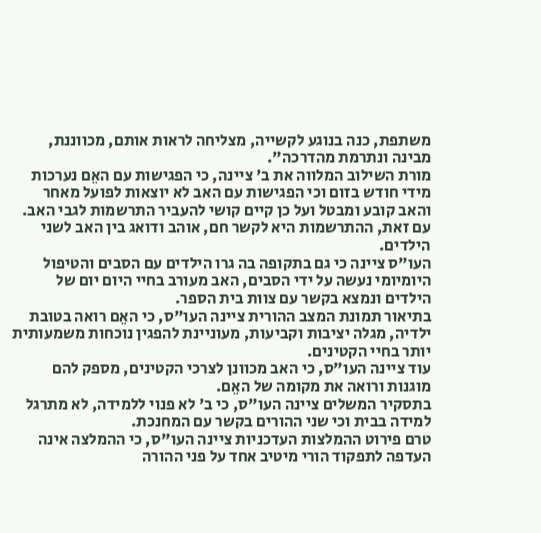משתפת, כנה בנוגע לקשייה, מצליחה לראות אותם, מכווננת, מבינה ונתרמת מהדרכה".
מורת השילוב המלווה את ב' ציינה, כי הפגישות עם האֵם נערכות מידי חודש בזום וכי הפגישות עם האב לא יוצאות לפועל מאחר והאב קובע ומבטל ועל כן קיים קושי להעביר התרשמות לגבי האב.
עם זאת, ההתרשמות היא לקשר חם, אוהב ודואג בין האב לשני הילדים.
העו"ס ציינה כי גם בתקופה בה גרו הילדים עם הסבים והטיפול היומיומי נעשה על ידי הסבים, האב מעורב בחיי היום יום של הילדים ונמצא בקשר עם צוות בית הספר.
בתיאור תמונת המצב ההורית ציינה העו"ס, כי האֵם רואה בטובת ילדיה, מגלה יציבות וקביעות, מעוניינת להפגין נוכחות משמעותית יותר בחיי הקטינים.
עוד ציינה העו"ס, כי האב מכוונן לצרכי הקטינים, מספק להם מוגנות ורואה את מקומה של האֵם.
בתסקיר המשלים ציינה העו"ס, כי ב' לא פנוי ללמידה, לא מתרגל למידה בבית וכי שני ההורים בקשר עם המחנכת.
טרם פירוט ההמלצות העדכניות ציינה העו"ס, כי ההמלצה אינה העדפה לתפקוד הורי מיטיב אחד על פני ההורה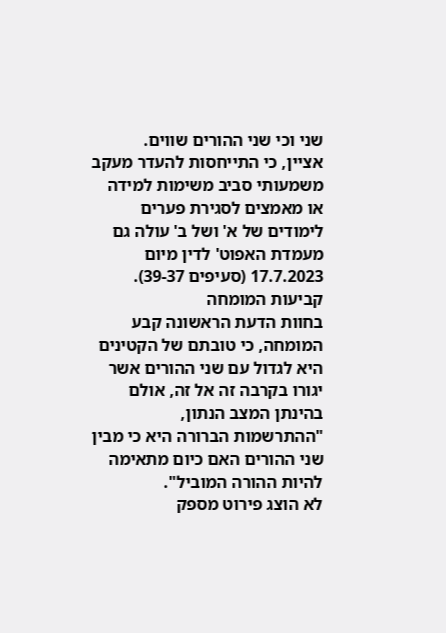שני וכי שני ההורים שווים.
אציין, כי התייחסות להעדר מעקב משמעותי סביב משימות למידה או מאמצים לסגירת פערים לימודים של א' ושל ב' עולה גם מעמדת האפוט' לדין מיום 17.7.2023 (סעיפים 39-37).
קביעות המומחה
בחוות הדעת הראשונה קבע המומחה, כי טובתם של הקטינים היא לגדול עם שני ההורים אשר יגורו בקרבה זה אל זה, אולם בהינתן המצב הנתון, "ההתרשמות הברורה היא כי מבין שני ההורים האם כיום מתאימה להיות ההורה המוביל".
לא הוצג פירוט מספק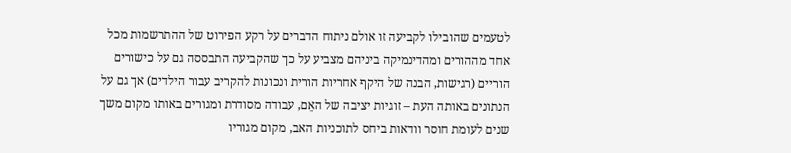לטעמים שהובילו לקביעה זו אולם ניתוח הדברים על רקע הפירוט של ההתרשמות מכל אחד מההורים ומהדינמיקה ביניהם מצביע על כך שהקביעה התבססה גם על כישורים הוריים (רגישות, הבנה של היקף אחריות הורית ונכונות להקריב עבור הילדים) אך גם על הנתונים באותה העת – זוגיות יציבה של האֵם, עבודה מסודרת ומגורים באותו מקום משך שנים לעומת חוסר וודאות ביחס לתוכניות האב, מקום מגוריו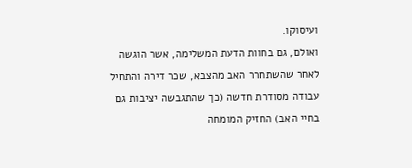ועיסוקו.
ואולם, גם בחוות הדעת המשלימה, אשר הוגשה לאחר שהשתחרר האב מהצבא, שכר דירה והתחיל עבודה מסודרת חדשה (כך שהתגבשה יציבות גם בחיי האב) החזיק המומחה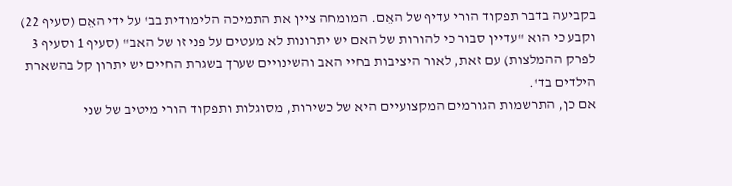בקביעה בדבר תפקוד הורי עדיף של האֵם. המומחה ציין את התמיכה הלימודית בב' על ידי האֵם (סעיף 22) וקבע כי הוא "עדיין סבור כי להורות של האם יש יתרונות לא מעטים על פני זו של האב" (סעיף 1 וסעיף 3 לפרק ההמלצות) עם זאת, לאור היציבות בחיי האב והשינויים שערך בשגרת החיים יש יתרון קל בהשארת הילדים בד'.
אם כן, התרשמות הגורמים המקצועיים היא של כשירות, מסוגלות ותפקוד הורי מיטיב של שני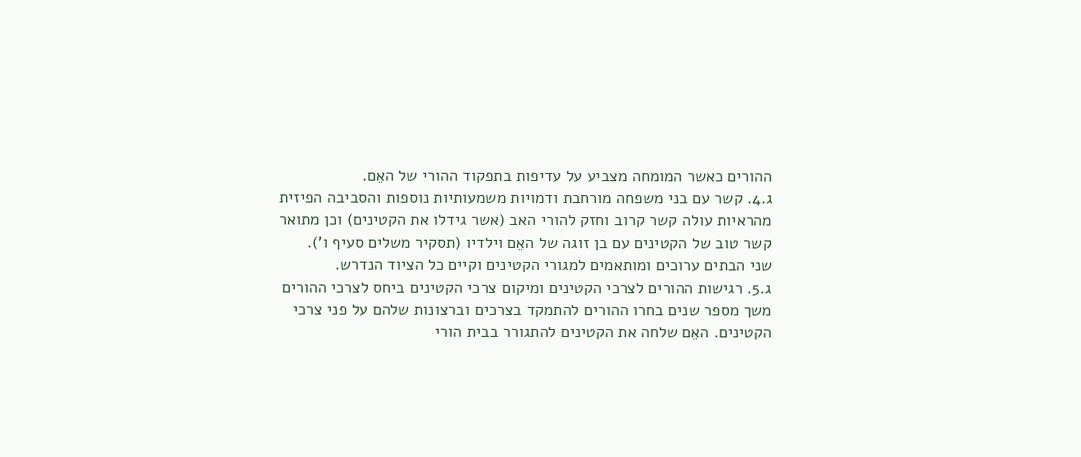ההורים כאשר המומחה מצביע על עדיפות בתפקוד ההורי של האֵם.
ג.4. קשר עם בני משפחה מורחבת ודמויות משמעותיות נוספות והסביבה הפיזית
מהראיות עולה קשר קרוב וחזק להורי האב (אשר גידלו את הקטינים) וכן מתואר קשר טוב של הקטינים עם בן זוגה של האֵם וילדיו (תסקיר משלים סעיף ו').
שני הבתים ערוכים ומותאמים למגורי הקטינים וקיים כל הציוד הנדרש.
ג.5. רגישות ההורים לצרכי הקטינים ומיקום צרכי הקטינים ביחס לצרכי ההורים
משך מספר שנים בחרו ההורים להתמקד בצרכים וברצונות שלהם על פני צרכי הקטינים. האֵם שלחה את הקטינים להתגורר בבית הורי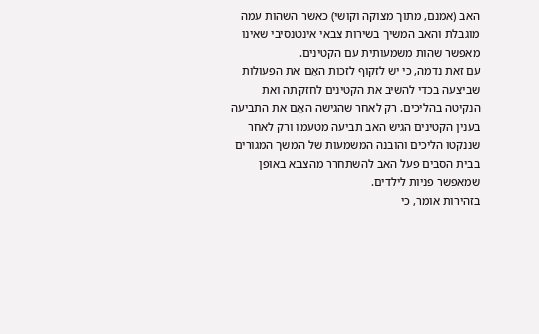האב (אמנם, מתוך מצוקה וקושי) כאשר השהות עמה מוגבלת והאב המשיך בשירות צבאי אינטנסיבי שאינו מאפשר שהות משמעותית עם הקטינים.
עם זאת נדמה, כי יש לזקוף לזכות האֵם את הפעולות שביצעה בכדי להשיב את הקטינים לחזקתה ואת הנקיטה בהליכים. רק לאחר שהגישה האֵם את התביעה בענין הקטינים הגיש האב תביעה מטעמו ורק לאחר שננקטו הליכים והובנה המשמעות של המשך המגורים בבית הסבים פעל האב להשתחרר מהצבא באופן שמאפשר פניות לילדים.
בזהירות אומר, כי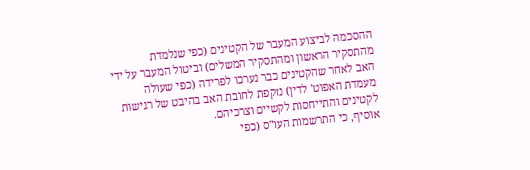ההסכמה לביצוע המעבר של הקטינים (כפי שנלמדת מהתסקיר הראשון ומהתסקיר המשלים) וביטול המעבר על ידי האב לאחר שהקטינים כבר נערכו לפרידה (כפי שעולה מעמדת האפוט' לדין) נזקפת לחובת האב בהיבט של רגישות לקטינים והתייחסות לקשיים וצרכיהם.
אוסיף, כי התרשמות העו"ס (כפי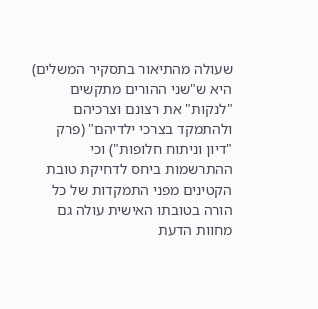שעולה מהתיאור בתסקיר המשלים) היא ש"שני ההורים מתקשים "לנקות" את רצונם וצרכיהם ולהתמקד בצרכי ילדיהם" (פרק "דיון וניתוח חלופות") וכי ההתרשמות ביחס לדחיקת טובת הקטינים מפני התמקדות של כל הורה בטובתו האישית עולה גם מחוות הדעת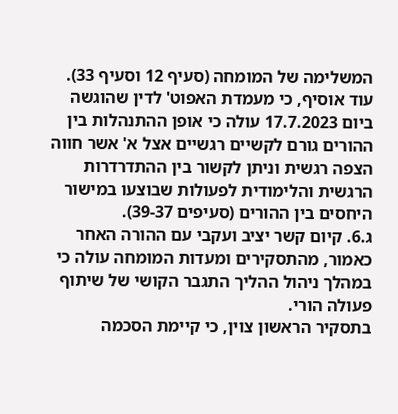המשלימה של המומחה (סעיף 12 וסעיף 33).
עוד אוסיף, כי מעמדת האפוט' לדין שהוגשה ביום 17.7.2023 עולה כי אופן ההתנהלות בין ההורים גורם לקשיים רגשיים אצל א' אשר חווה הצפה רגשית וניתן לקשור בין ההתדרדרות הרגשית והלימודית לפעולות שבוצעו במישור היחסים בין ההורים (סעיפים 39-37).
ג.6. קיום קשר יציב ועקבי עם ההורה האחר
כאמור, מהתסקירים ומעדות המומחה עולה כי במהלך ניהול ההליך התגבר הקושי של שיתוף פעולה הורי.
בתסקיר הראשון צוין, כי קיימת הסכמה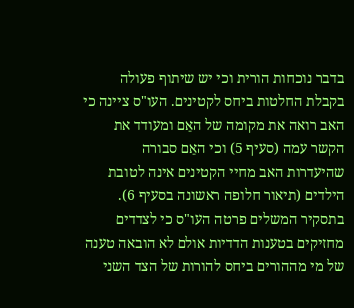בדבר נוכחות הורית וכי יש שיתוף פעולה בקבלת החלטות ביחס לקטינים. העו"ס ציינה כי האב רואה את מקומה של האֵם ומעודד את הקשר עמה (סעיף 5) וכי האֵם סבורה שהיעדרות האב מחיי הקטינים אינה לטובת הילדים (תיאור חלופה ראשונה בסעיף 6).
בתסקיר המשלים פרטה העו"ס כי לצדדים מחזיקים בטענות הדדיות אולם לא הובאה טענה של מי מההורים ביחס להורות של הצד השני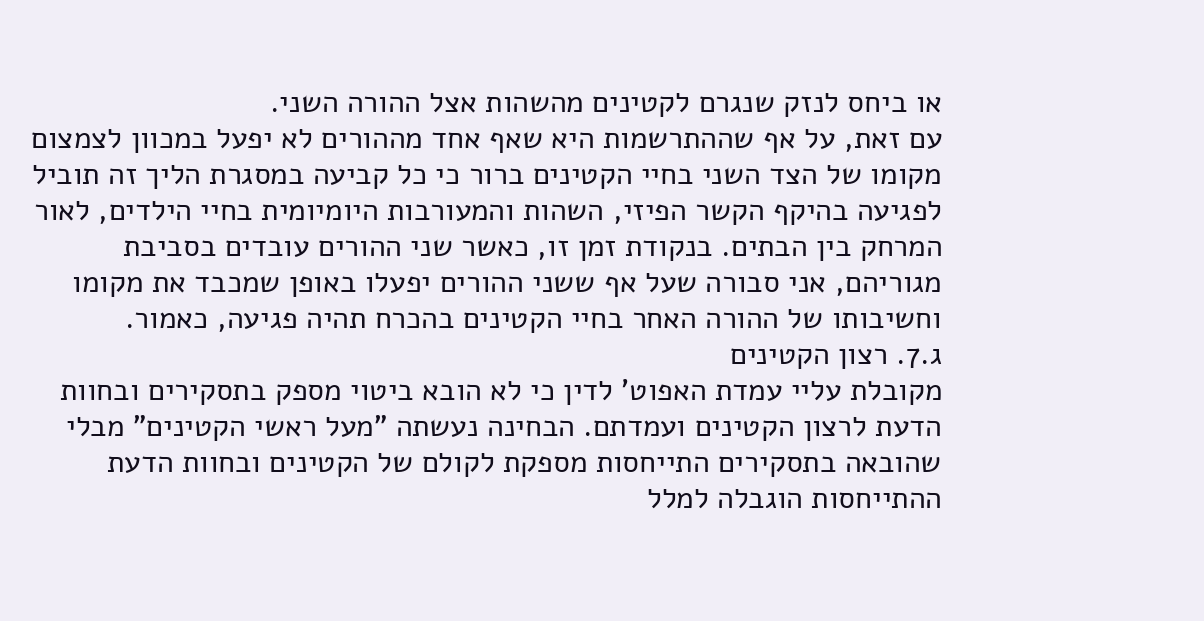או ביחס לנזק שנגרם לקטינים מהשהות אצל ההורה השני.
עם זאת, על אף שההתרשמות היא שאף אחד מההורים לא יפעל במכוון לצמצום מקומו של הצד השני בחיי הקטינים ברור כי כל קביעה במסגרת הליך זה תוביל לפגיעה בהיקף הקשר הפיזי, השהות והמעורבות היומיומית בחיי הילדים, לאור המרחק בין הבתים. בנקודת זמן זו, כאשר שני ההורים עובדים בסביבת מגוריהם, אני סבורה שעל אף ששני ההורים יפעלו באופן שמכבד את מקומו וחשיבותו של ההורה האחר בחיי הקטינים בהכרח תהיה פגיעה, כאמור.
ג.7. רצון הקטינים
מקובלת עליי עמדת האפוט' לדין כי לא הובא ביטוי מספק בתסקירים ובחוות הדעת לרצון הקטינים ועמדתם. הבחינה נעשתה "מעל ראשי הקטינים" מבלי שהובאה בתסקירים התייחסות מספקת לקולם של הקטינים ובחוות הדעת ההתייחסות הוגבלה למלל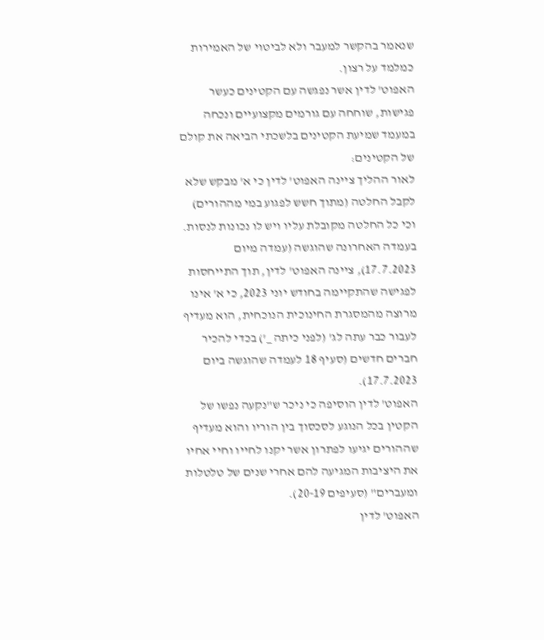שנאמר בהקשר למעבר ולא לביטוי של האמירות כמלמד על רצון.
האפוט' לדין אשר נפגשה עם הקטינים כעשר פגישות, שוחחה עם גורמים מקצועיים ונכחה במעמד שמיעת הקטינים בלשכתי הביאה את קולם של הקטינים:
לאור ההליך ציינה האפוט' לדין כי א' מבקש שלא לקבל החלטה (מתוך חשש לפגוע במי מההורים) וכי כל החלטה מקובלת עליו ויש לו נכונות לנסות.
בעמדה האחרונה שהוגשה (עמדה מיום 17.7.2023), ציינה האפוט' לדין, תוך התייחסות לפגישה שהתקיימה בחודש יוני 2023, כי א' אינו מרוצה מהמסגרת החינוכית הנוכחית, הוא מעדיף לעבור כבר עתה לג' (לפני כיתה _') בכדי להכיר חברים חדשים (סעיף 18 לעמדה שהוגשה ביום 17.7.2023).
האפוט' לדין הוסיפה כי ניכר ש"נקעה נפשו של הקטין בכל הנוגע לסכסוך בין הוריו והוא מעדיף שההורים יגיעו לפתרון אשר יקנו לחייו וחיי אחיו את היציבות המגיעה להם אחרי שנים של טלטלות ומעברים" (סעיפים 20-19).
האפוט' לדין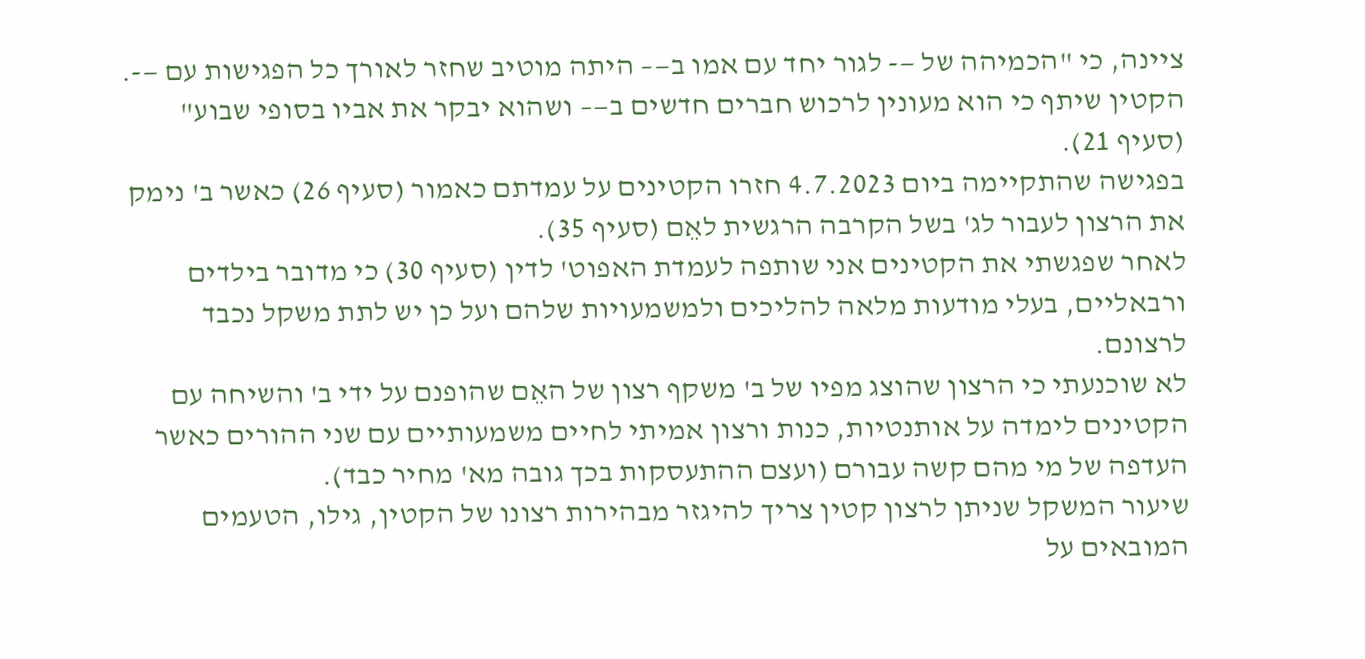ציינה, כי "הכמיהה של —- לגור יחד עם אמו ב—– היתה מוטיב שחזר לאורך כל הפגישות עם —-. הקטין שיתף כי הוא מעונין לרכוש חברים חדשים ב—– ושהוא יבקר את אביו בסופי שבוע" (סעיף 21).
בפגישה שהתקיימה ביום 4.7.2023 חזרו הקטינים על עמדתם כאמור (סעיף 26) כאשר ב' נימק את הרצון לעבור לג' בשל הקרבה הרגשית לאֵם (סעיף 35).
לאחר שפגשתי את הקטינים אני שותפה לעמדת האפוט' לדין (סעיף 30) כי מדובר בילדים ורבאליים, בעלי מודעות מלאה להליכים ולמשמעויות שלהם ועל כן יש לתת משקל נכבד לרצונם.
לא שוכנעתי כי הרצון שהוצג מפיו של ב' משקף רצון של האֵם שהופנם על ידי ב' והשיחה עם הקטינים לימדה על אותנטיות, כנות ורצון אמיתי לחיים משמעותיים עם שני ההורים כאשר העדפה של מי מהם קשה עבורם (ועצם ההתעסקות בכך גובה מא' מחיר כבד).
שיעור המשקל שניתן לרצון קטין צריך להיגזר מבהירות רצונו של הקטין, גילו, הטעמים המובאים על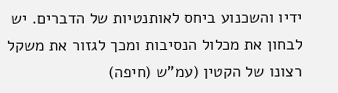ידיו והשכנוע ביחס לאותנטיות של הדברים. יש לבחון את מכלול הנסיבות ומכך לגזור את משקל רצונו של הקטין (עמ"ש (חיפה)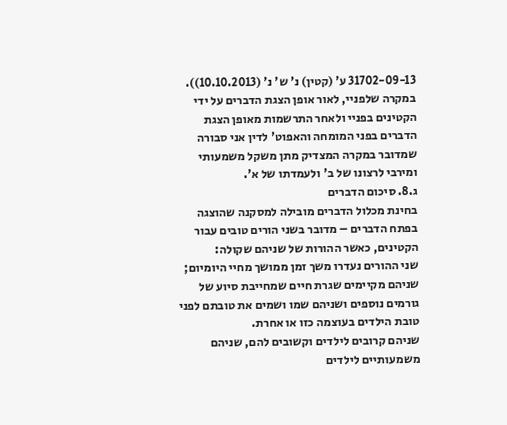31702-09-13 ע' (קטין) נ' ש' נ' (10.10.2013)).
במקרה שלפניי, לאור אופן הצגת הדברים על ידי הקטינים בפניי ולאחר התרשמות מאופן הצגת הדברים בפני המומחה והאפוט' לדין אני סבורה שמדובר במקרה המצדיק מתן משקל משמעותי ומירבי לרצונו של ב' ולעמדתו של א'.
ג.8. סיכום הדברים
בחינת מכלול הדברים מובילה למסקנה שהוצגה בפתח הדברים – מדובר בשני הורים טובים עבור הקטינים, כאשר ההורות של שניהם שקולה:
שני ההורים נעדרו משך זמן ממושך מחיי היומיום; שניהם מקיימים שגרת חיים שמחייבת סיוע של גורמים נוספים ושניהם שמו ושמים את טובתם לפני טובת הילדים בעוצמה כזו או אחרת.
שניהם קרובים לילדים וקשובים להם, שניהם משמעותיים לילדים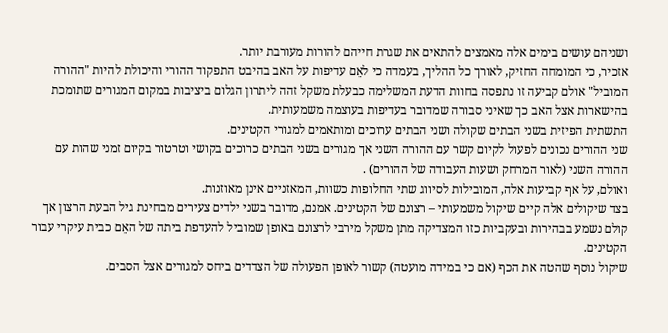ושניהם עושים בימים אלה מאמצים להתאים את שגרת חייהם להורות מעורבת יותר.
אזכיר, כי המומחה החזיק, לאורך כל ההליך, בעמדה כי לאֵם עדיפות על האב בהיבט התפקוד ההורי והיכולת להיות "ההורה המוביל" אולם קביעה זו נתפסה בחוות הדעת המשלימה כבעלת משקל זהה ליתרון הגלום ביציבות במקום המגורים שתומכת בהישארות אצל האב כך שאיני סבורה שמדובר בעדיפות בעוצמה משמעותית.
התשתית הפיזית בשני הבתים שקולה ושני הבתים ערוכים ומותאמים למגורי הקטינים.
שני ההורים נכונים לפעול לקיום קשר עם ההורה השני אך מגורים בשני הבתים כרוכים בקושי וטרטור בקיום זמני שהות עם ההורה השני (לאור המרחק ושעות העבודה של ההורים) .
ואולם, על אף קביעות אלה, המובילות לסיווג שתי החלופות כשוות, המאזניים אינן מאוזנות.
בצד שיקולים אלה קיים שיקול משמעותי – רצונם של הקטינים. אמנם, מדובר בשני ילדים צעירים מבחינת גיל הבעת הרצון אך קולם נשמע בבהירות ובעקביות כזו המצדיקה מתן משקל מירבי לרצונם באופן שמוביל להעדפת ביתה של האֵם כבית עיקרי עבור הקטינים.
שיקול נוסף שהטה את הכף (אם כי במידה מועטה) קשור לאופן הפעולה של הצדדים ביחס למגורים אצל הסבים.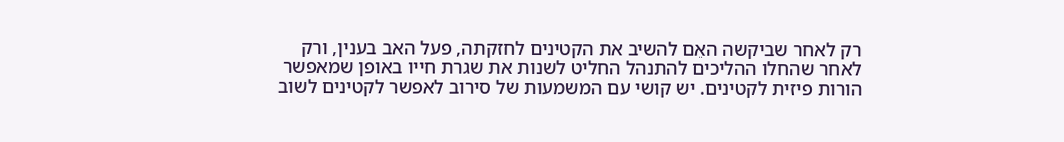רק לאחר שביקשה האֵם להשיב את הקטינים לחזקתה, פעל האב בענין, ורק לאחר שהחלו ההליכים להתנהל החליט לשנות את שגרת חייו באופן שמאפשר הורות פיזית לקטינים. יש קושי עם המשמעות של סירוב לאפשר לקטינים לשוב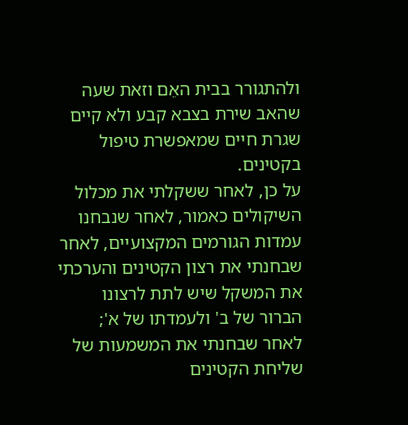ולהתגורר בבית האֵם וזאת שעה שהאב שירת בצבא קבע ולא קיים שגרת חיים שמאפשרת טיפול בקטינים.
על כן, לאחר ששקלתי את מכלול השיקולים כאמור, לאחר שנבחנו עמדות הגורמים המקצועיים, לאחר שבחנתי את רצון הקטינים והערכתי את המשקל שיש לתת לרצונו הברור של ב' ולעמדתו של א'; לאחר שבחנתי את המשמעות של שליחת הקטינים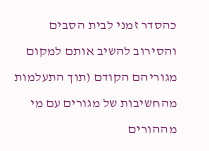כהסדר זמני לבית הסבים והסירוב להשיב אותם למקום מגוריהם הקודם (תוך התעלמות מהחשיבות של מגורים עם מי מההורים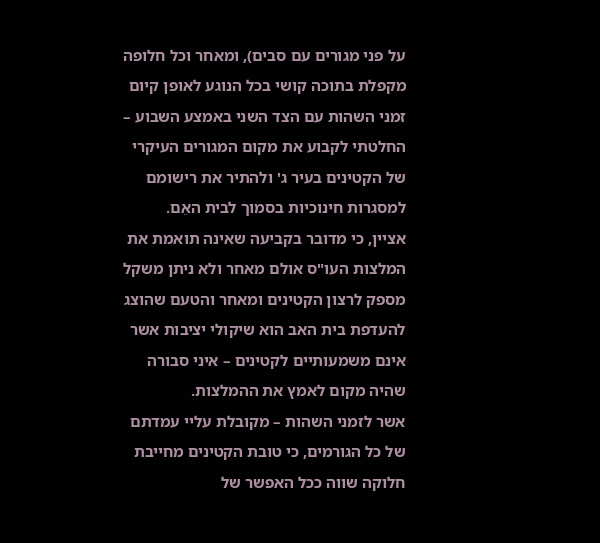על פני מגורים עם סבים), ומאחר וכל חלופה מקפלת בתוכה קושי בכל הנוגע לאופן קיום זמני השהות עם הצד השני באמצע השבוע – החלטתי לקבוע את מקום המגורים העיקרי של הקטינים בעיר ג' ולהתיר את רישומם למסגרות חינוכיות בסמוך לבית האֵם.
אציין, כי מדובר בקביעה שאינה תואמת את המלצות העו"ס אולם מאחר ולא ניתן משקל מספק לרצון הקטינים ומאחר והטעם שהוצג להעדפת בית האב הוא שיקולי יציבות אשר אינם משמעותיים לקטינים – איני סבורה שהיה מקום לאמץ את ההמלצות.
אשר לזמני השהות – מקובלת עליי עמדתם של כל הגורמים, כי טובת הקטינים מחייבת חלוקה שווה ככל האפשר של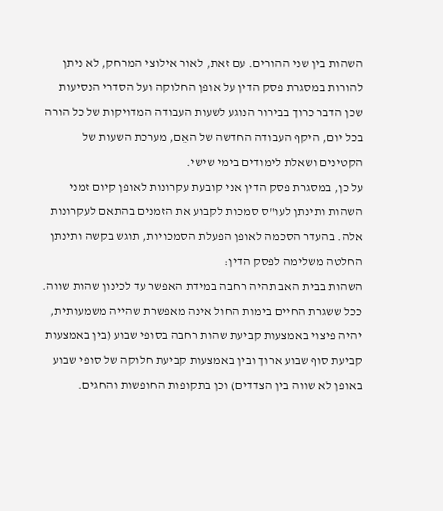השהות בין שני ההורים. עם זאת, לאור אילוצי המרחק, לא ניתן להורות במסגרת פסק הדין על אופן החלוקה ועל הסדרי הנסיעות שכן הדבר כרוך בבירור הנוגע לשעות העבודה המדויקות של כל הורה בכל יום, היקף העבודה החדשה של האֵם, מערכת השעות של הקטינים ושאלת לימודים בימי שישי.
על כן, במסגרת פסק הדין אני קובעת עקרונות לאופן קיום זמני השהות ותינתן לעו"ס סמכות לקבוע את הזמנים בהתאם לעקרונות אלה. בהעדר הסכמה לאופן הפעלת הסמכויות, תוגש בקשה ותינתן החלטה משלימה לפסק הדין:
השהות בבית האב תהיה רחבה במידת האפשר עד לכינון שהות שווה.
ככל ששגרת החיים בימות החול אינה מאפשרת שהייה משמעותית, יהיה פיצוי באמצעות קביעת שהות רחבה בסופי שבוע (בין באמצעות קביעת סוף שבוע ארוך ובין באמצעות קביעת חלוקה של סופי שבוע באופן לא שווה בין הצדדים) וכן בתקופות החופשות והחגים.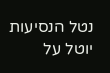נטל הנסיעות יוטל על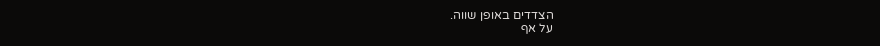הצדדים באופן שווה.
על אף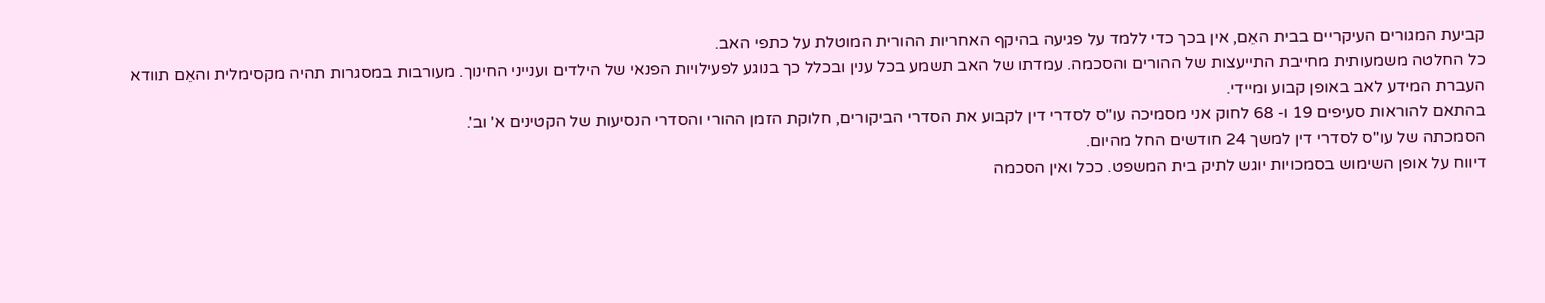קביעת המגורים העיקריים בבית האֵם, אין בכך כדי ללמד על פגיעה בהיקף האחריות ההורית המוטלת על כתפי האב.
כל החלטה משמעותית מחייבת התייעצות של ההורים והסכמה. עמדתו של האב תשמע בכל ענין ובכלל כך בנוגע לפעילויות הפנאי של הילדים וענייני החינוך. מעורבות במסגרות תהיה מקסימלית והאֵם תוודא העברת המידע לאב באופן קבוע ומיידי.
בהתאם להוראות סעיפים 19 ו- 68 לחוק אני מסמיכה עו"ס לסדרי דין לקבוע את הסדרי הביקורים, חלוקת הזמן ההורי והסדרי הנסיעות של הקטינים א' וב'.
הסמכתה של עו"ס לסדרי דין למשך 24 חודשים החל מהיום.
דיווח על אופן השימוש בסמכויות יוגש לתיק בית המשפט. ככל ואין הסכמה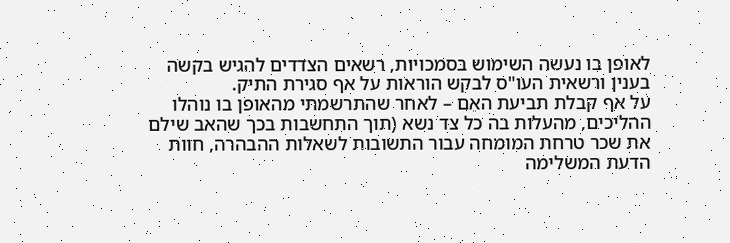לאופן בו נעשה השימוש בסמכויות, רשאים הצדדים להגיש בקשה בענין ורשאית העו"ס לבקש הוראות על אף סגירת התיק.
על אף קבלת תביעת האֵם – לאחר שהתרשמתי מהאופן בו נוהלו ההליכים, מהעלות בה כל צד נשא (תוך התחשבות בכך שהאב שילם את שכר טרחת המומחה עבור התשובות לשאלות ההבהרה, חוות הדעת המשלימה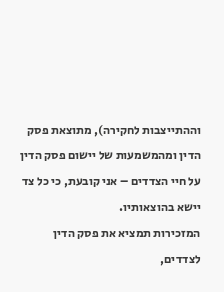וההתייצבות לחקירה), מתוצאת פסק הדין ומהמשמעות של יישום פסק הדין על חיי הצדדים – אני קובעת, כי כל צד יישא בהוצאותיו.
המזכירות תמציא את פסק הדין לצדדים,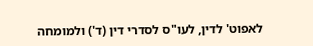לאפוט' לדין, לעו"ס לסדרי דין (ד') ולמומחה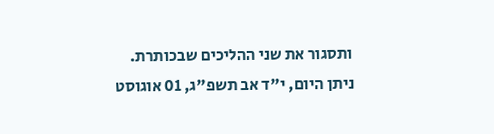ותסגור את שני ההליכים שבכותרת.
ניתן היום, י"ד אב תשפ"ג, 01 אוגוסט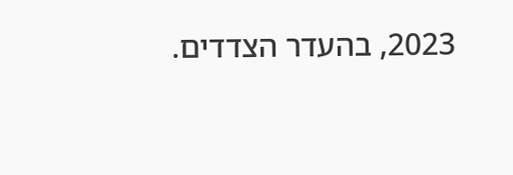2023, בהעדר הצדדים.